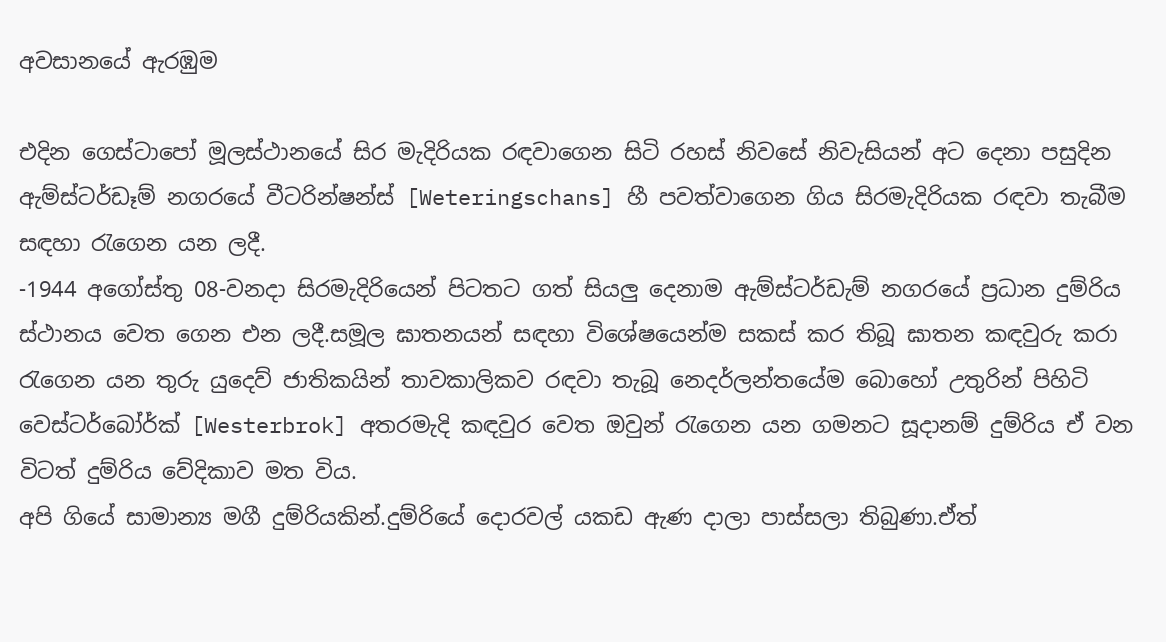අවසානයේ ඇරඹුම

එදින ගෙස්ටාපෝ මූලස්ථානයේ සිර මැදිරියක රඳවාගෙන සිටි රහස් නිවසේ නිවැසියන් අට දෙනා පසුදින ඇම්ස්ටර්ඩෑම් නගරයේ වීටරින්ෂන්ස් [Weteringschans] හී පවත්වාගෙන ගිය සිරමැදිරියක රඳවා තැබීම සඳහා රැගෙන යන ලදී.
-1944 අගෝස්තු 08-වනදා සිරමැදිරියෙන් පිටතට ගත් සියලු දෙනාම ඇම්ස්ටර්ඩැම් නගරයේ ප්‍රධාන දුම්රිය ස්ථානය වෙත ගෙන එන ලදී.සමූල ඝාතනයන් සඳහා විශේෂයෙන්ම සකස් කර තිබූ ඝාතන කඳවුරු කරා රැගෙන යන තුරු යුදෙව් ජාතිකයින් තාවකාලිකව රඳවා තැබූ නෙදර්ලන්තයේම බොහෝ උතුරින් පිහිටි වෙස්ටර්බෝර්ක් [Westerbrok] අතරමැදි කඳවුර වෙත ඔවුන් රැගෙන යන ගමනට සූදානම් දුම්රිය ඒ වන විටත් දුම්රිය වේදිකාව මත විය.
අපි ගියේ සාමාන්‍ය මගී දුම්රියකින්.දුම්රියේ දොරවල් යකඩ ඇණ දාලා පාස්සලා තිබුණා.ඒත්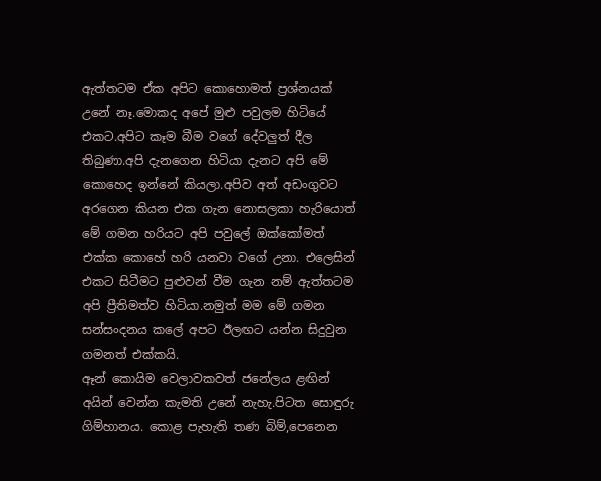ඇත්තටම ඒක අපිට කොහොමත් ප්‍රශ්නයක් උනේ නෑ.මොකද අපේ මුළු පවුලම හිටියේ එකට.අපිට කෑම බීම වගේ දේවලුත් දීල තිබුණා.අපි දැනගෙන හිටියා දැනට අපි මේ කොහෙද ඉන්නේ කියලා.අපිව අත් අඩංගුවට අරගෙන කියන එක ගැන නොසලකා හැරියොත් මේ ගමන හරියට අපි පවුලේ ඔක්කෝමත් එක්ක කොහේ හරි යනවා වගේ උනා. එලෙසින් එකට සිටීමට පුළුවන් වීම ගැන නම් ඇත්තටම අපි ප්‍රීතිමත්ව හිටියා.නමුත් මම මේ ගමන සන්සංදනය කලේ අපට ඊලඟට යන්න සිදුවුන ගමනත් එක්කයි.
ඈන් කොයිම වෙලාවකවත් ජනේලය ළඟින් අයින් වෙන්න කැමති උනේ නැහැ.පිටත සොඳුරු ගිම්හානය. කොළ පැහැති තණ බිම්,පෙනෙන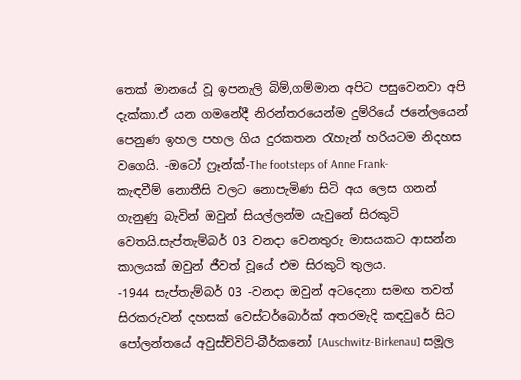තෙක් මානයේ වූ ඉපනැලි බිම්,ගම්මාන අපිට පසුවෙනවා අපි දැක්කා.ඒ යන ගමනේදී නිරන්තරයෙන්ම දුම්රියේ ජනේලයෙන් පෙනුණ ඉහල පහල ගිය දුරකතන රැහැන් හරියටම නිදහස වගෙයි. -ඔටෝ ෆ්‍රෑන්ක්-The footsteps of Anne Frank-
කැඳවීම් නොතීසි වලට නොපැමිණ සිටි අය ලෙස ගනන් ගැනුණු බැවින් ඔවුන් සියල්ලන්ම යැවුනේ සිරකුටි වෙතයි.සැප්තැම්බර් 03 වනදා වෙනතුරු මාසයකට ආසන්න කාලයක් ඔවුන් ජීවත් වූයේ එම සිරකුටි තුලය.
-1944 සැප්තැම්බර් 03 -වනදා ඔවුන් අටදෙනා සමඟ තවත් සිරකරුවන් දහසක් වෙස්ටර්බොර්ක් අතරමැදි කඳවුරේ සිට පෝලන්තයේ අවුස්ච්විට්-බීර්කනෝ [Auschwitz-Birkenau] සමූල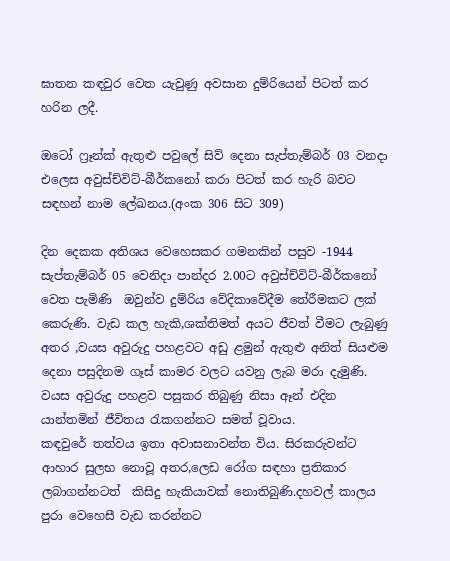ඝාතන කඳවුර වෙත යැවුණු අවසාන දුම්රියෙන් පිටත් කර හරින ලදී.

ඔටෝ ෆ්‍රෑන්ක් ඇතුළු පවුලේ සිව් දෙනා සැප්තැම්බර් 03 වනදා එලෙස අවුස්ච්විට්-බීර්කනෝ කරා පිටත් කර හැරි බවට සඳහන් නාම ලේඛනය.(අංක 306 සිට 309)

දින දෙකක අතිශය වෙහෙසකර ගමනකින් පසුව -1944 සැප්තැම්බර් 05 වෙනිදා පාන්දර 2.00ට අවුස්ච්විට්-බීර්කනෝ වෙත පැමිණි  ඔවුන්ව දුම්රිය වේදිකාවේදීම තේරීමකට ලක් කෙරුණි. වැඩ කල හැකි,ශක්තිමත් අයට ජීවත් වීමට ලැබුණු අතර ,වයස අවුරුදු පහළවට අඩු ළමුන් ඇතුළු අනිත් සියළුම දෙනා පසුදිනම ගෑස් කාමර වලට යවනු ලැබ මරා දැමුණි. වයස අවුරුදු පහළව පසුකර තිබුණු නිසා ඈන් එදින යාන්තමින් ජීවිතය රැකගන්නට සමත් වූවාය.
කඳවුරේ තත්වය ඉතා අවාසනාවන්ත විය. සිරකරුවන්ට ආහාර සුලභ නොවූ අතර,ලෙඩ රෝග සඳහා ප්‍රතිකාර ලබාගන්නටත්  කිසිදු හැකියාවක් නොතිබුණි.දහවල් කාලය පුරා වෙහෙසී වැඩ කරන්නට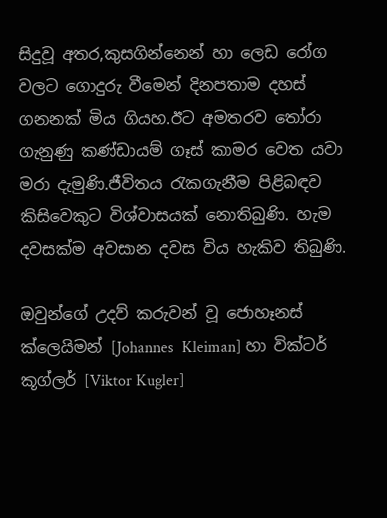සිදුවූ අතර,කුසගින්නෙන් හා ලෙඩ රෝග වලට ගොදුරු වීමෙන් දිනපතාම දහස් ගනනක් මිය ගියහ.ඊට අමතරව තෝරා ගැනුණු කණ්ඩායම් ගෑස් කාමර වෙත යවා මරා දැමුණි.ජීවිතය රැකගැනීම පිළිබඳව කිසිවෙකුට විශ්වාසයක් නොතිබුණි. හැම දවසක්ම අවසාන දවස විය හැකිව තිබුණි.

ඔවුන්ගේ උදව් කරුවන් වූ ජොහෑනස් ක්ලෙයිමන් [Johannes  Kleiman] හා වික්ටර් කූග්ලර් [Viktor Kugler]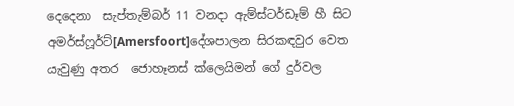දෙදෙනා  සැප්තැම්බර් 11 වනදා ඇම්ස්ටර්ඩෑම් හී සිට අමර්ස්ෆූර්ට්[Amersfoort]දේශපාලන සිරකඳවුර වෙත යැවුණු අතර  ජොහෑනස් ක්ලෙයිමන් ගේ දුර්වල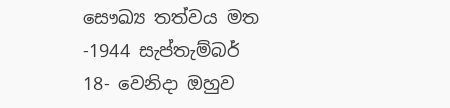සෞඛ්‍ය තත්වය මත  -1944 සැප්තැම්බර් 18- වෙනිදා ඔහුව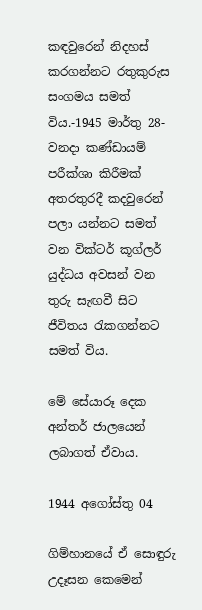කඳවුරෙන් නිදහස් කරගන්නට රතුකුරුස සංගමය සමත් විය.-1945 මාර්තු 28-වනදා කණ්ඩායම් පරීක්ශා කිරීමක් අතරතුරදී කදවුරෙන් පලා යන්නට සමත් වන වික්ටර් කූග්ලර් යුද්ධය අවසන් වන තුරු සැඟවී සිට ජීවිතය රැකගන්නට සමත් විය.

මේ සේයාරූ දෙක  අන්තර් ජාලයෙන් ලබාගත් ඒවාය.

1944 අගෝස්තු 04

ගිම්හානයේ ඒ සොඳුරු උදෑසන කෙමෙන්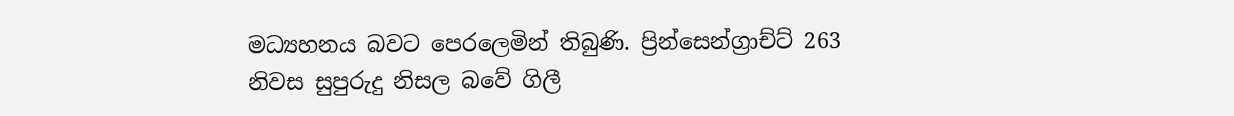මධ්‍යහනය බවට පෙරලෙමින් තිබුණි. ප්‍රින්සෙන්ග්‍රාච්ට් 263 නිවස සුපුරුදු නිසල බවේ ගිලී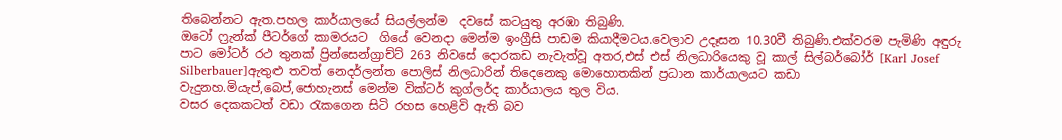තිබෙන්නට ඇත.පහල කාර්යාලයේ සියල්ලන්ම  දවසේ කටයුතු අරඹා තිබුණි.
ඔටෝ ෆ්‍රැන්ක් පීටර්ගේ කාමරයට  ගියේ වෙනදා මෙන්ම ඉංග්‍රීසි පාඩම කියාදීමටය.වෙලාව උදෑසන 10.30වී තිබුණි.එක්වරම පැමිණි අඳුරු පාට මෝටර් රථ තුනක් ප්‍රින්සෙන්ග්‍රාච්ට් 263 නිවසේ දොරකඩ නැවැත්වූ අතර,එස් එස් නිලධාරියෙකු වූ කාල් සිල්බර්බෝර් [Karl Josef Silberbauer]ඇතුළු තවත් නෙදර්ලන්ත පොලිස් නිලධාරින් තිදෙනෙකු මොහොතකින් ප්‍රධාන කාර්යාලයට කඩා වැදුනහ.මියැප්,බෙප්,ජොහැනස් මෙන්ම වික්ටර් කුග්ලර්ද කාර්යාලය තුල විය.
වසර දෙකකටත් වඩා රැකගෙන සිටි රහස හෙළිවි ඇති බව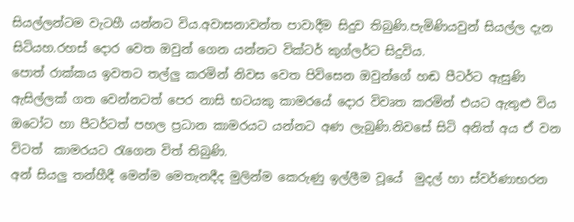සියල්ලන්ටම වැටහී යන්නට විය.අවාසනාවන්ත පාවාදීම සිදුව තිබුණි.පැමිණියවුන් සියල්ල දැන සිටියහ.රහස් දොර වෙත ඔවුන් ගෙන යන්නට වික්ටර් කුග්ලර්ට සිදුවිය.
පොත් රාක්කය ඉවතට තල්ලු කරමින් නිවස වෙත පිවිසෙන ඔවුන්ගේ හඬ පීටර්ට ඇසුණි
ඇසිල්ලක් ගත වෙන්නටත් පෙර නාසි භටයකු කාමරයේ දොර විවෘත කරමින් එයට ඇතුළු විය ඔටෝට හා පීටර්ටත් පහල ප්‍රධාන කාමරයට යන්නට අණ ලැබුණි.නිවසේ සිටි අනිත් අය ඒ වන විටත්  කාමරයට රැගෙන විත් තිබුණි.
අන් සියලු තන්හීදී මෙන්ම මෙතැනදීද මුලින්ම කෙරුණු ඉල්ලීම වූයේ  මුදල් හා ස්වර්ණාභරන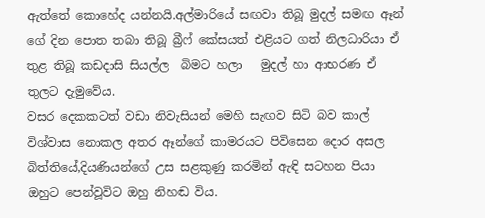ඇත්තේ කොහේද යන්නයි.අල්මාරියේ සඟවා තිබූ මුදල් සමඟ ඈන් ගේ දින පොත තබා තිබූ බ්‍රීෆ් කේසයත් එළියට ගත් නිලධාරියා ඒ තුළ තිබූ කඩදාසි සියල්ල  බිමට හලා   මුදල් හා ආභරණ ඒ තුලට දැමුවේය.
වසර දෙකකටත් වඩා නිවැසියන් මෙහි සැඟව සිටි බව කාල් විශ්වාස නොකල අතර ඈන්ගේ කාමරයට පිවිසෙන දොර අසල බිත්තියේ,දියණියන්ගේ උස සළකුණු කරමින් ඇඳි සටහන පියා ඔහුට පෙන්වූවිට ඔහු නිහඬ විය.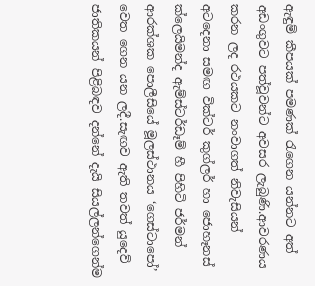ඇඳුම් කීපයක් පමණක් රැගෙන යන්නට අත්  අඩංගුවට පත්වූවන්ට අවසර ලැබුණි.ආවරණය කරන ලද රථයකට නංවාගත් නිවැසියන් අටදෙනා සමඟ වික්ටර් කුග්ලර් හා ජොහෑනස් ක්ලෙයිමන්ද ඇම්ස්ටර්ඩෑම් හී පිහිටි ජර්මන් ආරක්ශක පොලීසියේ මූලස්ථානය ‘ගෙස්ටාපෝ’ වෙත ගෙන යන ලදී.සැඟව ඇති තවත් යුදෙව් ජාතිකයන් පිළිබඳව දන්නේ දැයි සියල්ලන්ගෙන්ම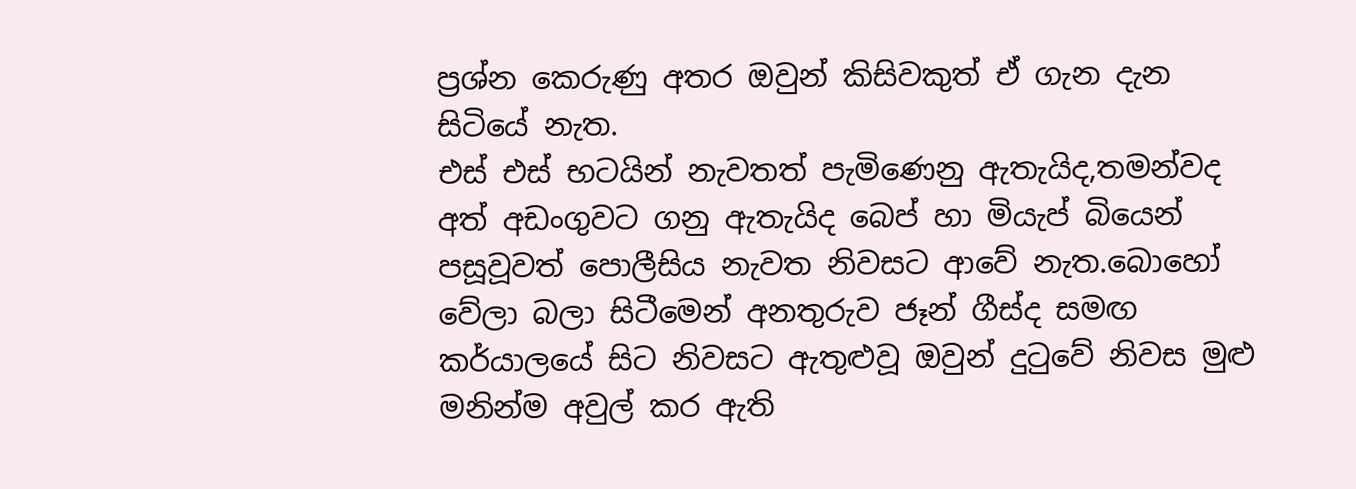ප්‍රශ්න කෙරුණු අතර ඔවුන් කිසිවකුත් ඒ ගැන දැන සිටියේ නැත.
එස් එස් භටයින් නැවතත් පැමිණෙනු ඇතැයිද,තමන්වද අත් අඩංගුවට ගනු ඇතැයිද බෙප් හා මියැප් බියෙන් පසූවූවත් පොලීසිය නැවත නිවසට ආවේ නැත.බොහෝ වේලා බලා සිටීමෙන් අනතුරුව ජෑන් ගීස්ද සමඟ කර්යාලයේ සිට නිවසට ඇතුළුවූ ඔවුන් දුටුවේ නිවස මුළු මනින්ම අවුල් කර ඇති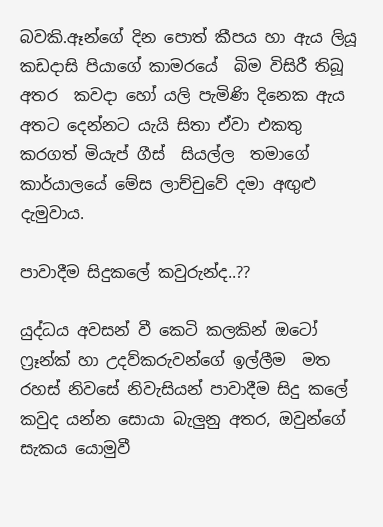බවකි.ඈන්ගේ දින පොත් කීපය හා ඇය ලියූ කඩදාසි පියාගේ කාමරයේ  බිම විසිරී තිබූ අතර  කවදා හෝ යලි පැමිණි දිනෙක ඇය අතට දෙන්නට යැයි සිතා ඒවා එකතු කරගත් මියැප් ගීස්  සියල්ල  තමාගේ කාර්යාලයේ මේස ලාච්චුවේ දමා අඟුළු දැමුවාය.

පාවාදීම සිදුකලේ කවුරුන්ද..??

යුද්ධය අවසන් වී කෙටි කලකින් ඔටෝ ෆ්‍රෑන්ක් හා උදව්කරුවන්ගේ ඉල්ලීම  මත රහස් නිවසේ නිවැසියන් පාවාදීම සිදු කලේ කවුද යන්න සොයා බැලුනු අතර, ඔවුන්ගේ සැකය යොමුවී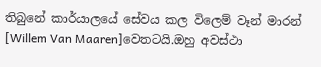තිබුනේ කාර්යාලයේ සේවය කල විලෙම් වෑන් මාරන් [Willem Van Maaren]වෙතටයි.ඔහු අවස්ථා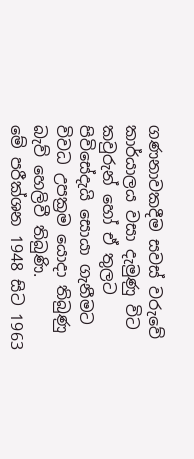ගණනාවකදීම සවස් වරුවේ කාර්යාලය වසා දැමුණු විට කවුරුන් හෝ ඒ තුලට පිවිසේදැයි සොයා ගැනීමට විවධ උපක්‍රම යොදා තිබුණු බැව් හෙලිවී තිබුණි.
මේ පරීක්ශන 1948 සිට 1963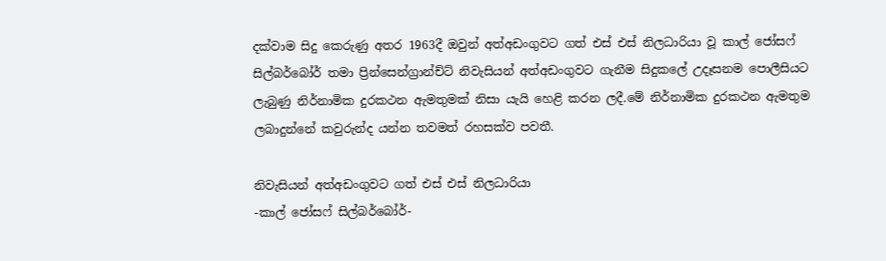දක්වාම සිදු කෙරුණු අතර 1963දී ඔවුන් අත්අඩංගුවට ගත් එස් එස් නිලධාරියා වූ කාල් ජෝසෆ් සිල්බර්බෝර් තමා ප්‍රින්සෙන්ග්‍රාන්ච්ට් නිවැසියන් අත්අඩංගුවට ගැනීම සිදුකලේ උදෑසනම පොලීසියට ලැබුණු නිර්නාමික දුරකථන ඇමතුමක් නිසා යැයි හෙළි කරන ලදී.මේ නිර්නාමික දුරකථන ඇමතුම ලබාදුන්නේ කවුරුන්ද යන්න තවමත් රහසක්ව පවතී.

නිවැසියන් අත්අඩංගුවට ගත් එස් එස් නිලධාරියා
-කාල් ජෝසෆ් සිල්බර්බෝර්-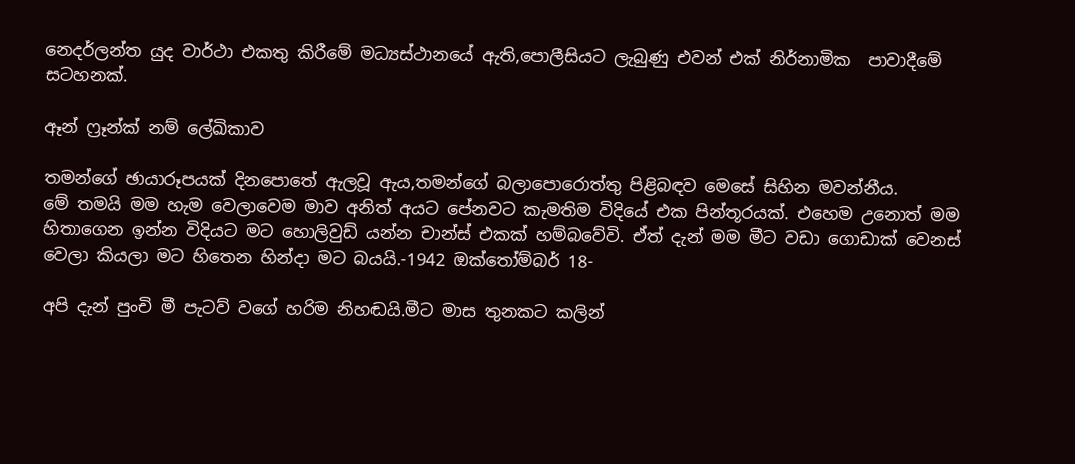නෙදර්ලන්ත යුද වාර්ථා එකතු කිරීමේ මධ්‍යස්ථානයේ ඇති,පොලීසියට ලැබුණු එවන් එක් නිර්නාමික  පාවාදීමේ සටහනක්.

ඈන් ෆ්‍රෑන්ක් නම් ලේඛිකාව

තමන්ගේ ඡායාරූපයක් දිනපොතේ ඇලවූ ඇය,තමන්ගේ බලාපොරොත්තු පිළිබඳව මෙසේ සිහින මවන්නීය.
මේ තමයි මම හැම වෙලාවෙම මාව අනිත් අයට පේනවට කැමතිම විදියේ එක පින්තූරයක්. එහෙම උනොත් මම හිතාගෙන ඉන්න විදියට මට හොලිවුඩ් යන්න චාන්ස් එකක් හම්බවේවි. ඒත් දැන් මම මීට වඩා ගොඩාක් වෙනස් වෙලා කියලා මට හිතෙන හින්දා මට බයයි.-1942 ඔක්තෝම්බර් 18-

අපි දැන් පුංචි මී පැටව් වගේ හරිම නිහඬයි.මීට මාස තුනකට කලින්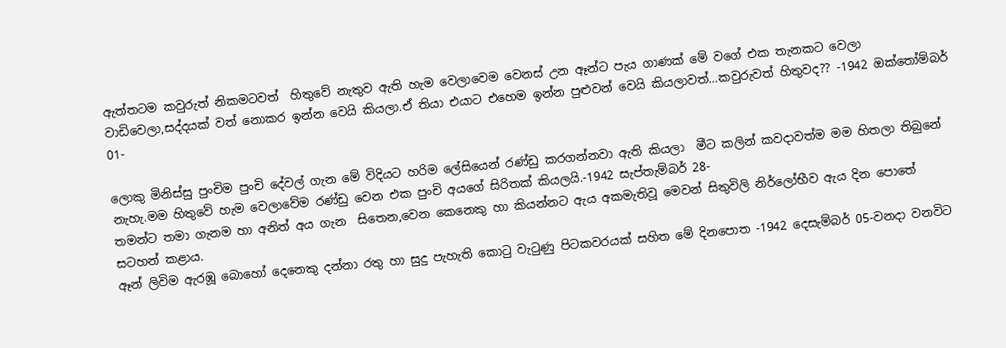ඇත්තටම කවුරුත් නිකමටවත්  හිතුවේ නැතුව ඇති හැම වෙලාවෙම වෙනස් උන ඈන්ට පැය ගාණක් මේ වගේ එක තැනකට වෙලා වාඩිවෙලා,සද්දයක් වත් නොකර ඉන්න වෙයි කියලා.ඒ තියා එයාට එහෙම ඉන්න පුළුවන් වෙයි කියලාවත්…කවුරුවත් හිතුවද?? -1942 ඔක්තෝම්බර් 01-

ලොකු මිනිස්සු පුංචිම පුංචි දේවල් ගැන මේ විදියට හරිම ලේසියෙන් රණ්ඩු කරගන්නවා ඇති කියලා  මීට කලින් කවදාවත්ම මම හිතලා තිබුනේ නැහැ.මම හිතුවේ හැම වෙලාවේම රණ්ඩු වෙන එක පුංචි අයගේ සිරිතක් කියලයි.-1942 සැප්තැම්බර් 28-
තමන්ට තමා ගැනම හා අනිත් අය ගැන  සිතෙන,වෙන කෙනෙකු හා කියන්නට ඇය අකමැතිවූ මෙවන් සිතුවිලි නිර්ලෝභීව ඇය දින පොතේ සටහන් කළාය.
ඈන් ලිවිම ඇරඹූ බොහෝ දෙනෙකු දන්නා රතු හා සුදු පැහැති කොටු වැටුණු පිටකවරයක් සහිත මේ දිනපොත -1942 දෙසැම්බර් 05-වනදා වනවිට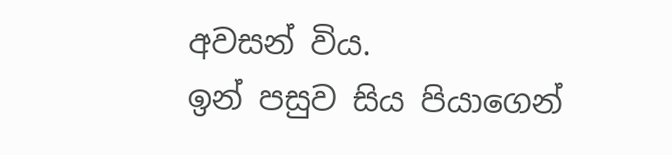අවසන් විය.
ඉන් පසුව සිය පියාගෙන්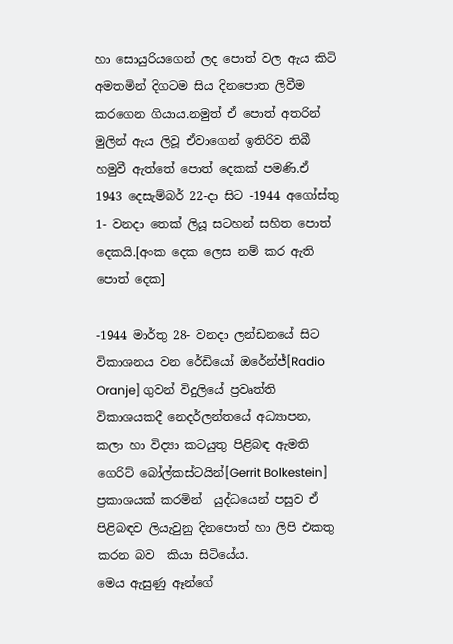හා සොයුරියගෙන් ලද පොත් වල ඇය කිටි අමතමින් දිගටම සිය දිනපොත ලිවීම කරගෙන ගියාය.නමුත් ඒ පොත් අතරින් මුලින් ඇය ලිවූ ඒවාගෙන් ඉතිරිව තිබී හමුවී ඇත්තේ පොත් දෙකක් පමණි.ඒ 1943 දෙසැම්බර් 22-දා සිට -1944 අගෝස්තු 1- වනදා තෙක් ලියූ සටහන් සහිත පොත් දෙකයි.[අංක දෙක ලෙස නම් කර ඇති පොත් දෙක]

-1944 මාර්තු 28- වනදා ලන්ඩනයේ සිට විකාශනය වන රේඩියෝ ඔරේන්ජ්[Radio Oranje] ගුවන් විදුලියේ ප්‍රවෘත්ති විකාශයකදී නෙදර්ලන්තයේ අධ්‍යාපන, කලා හා විද්‍යා කටයුතු පිළිබඳ ඇමති ගෙරිට් බෝල්කස්ටයින්[Gerrit Bolkestein] ප්‍රකාශයක් කරමින්  යුද්ධයෙන් පසුව ඒ පිළිබඳව ලියැවුනු දිනපොත් හා ලිපි එකතු කරන බව  කියා සිටියේය.
මෙය ඇසුණු ඈන්ගේ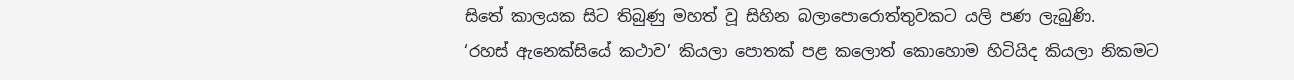සිතේ කාලයක සිට තිබුණු මහත් වූ සිහින බලාපොරොත්තුවකට යලි පණ ලැබුණි.
‘රහස් ඇනෙක්සියේ කථාව’ කියලා පොතක් පළ කලොත් කොහොම හිටියිද කියලා නිකමට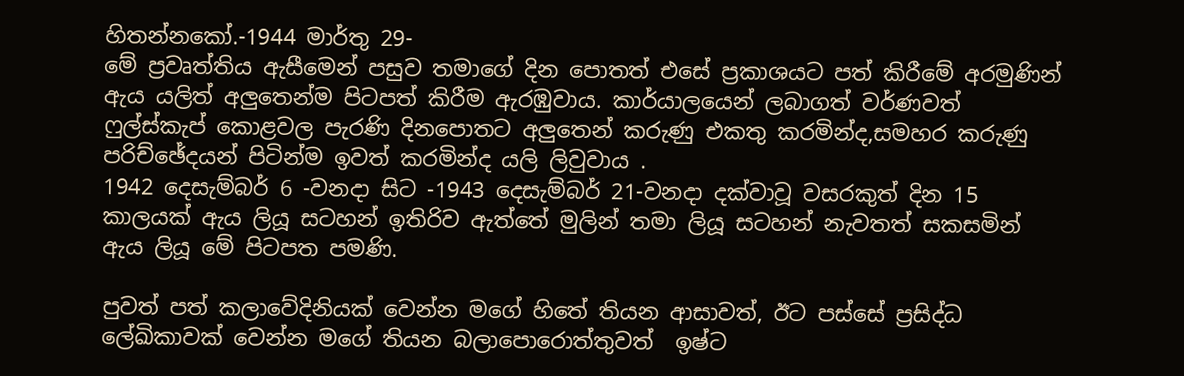හිතන්නකෝ.-1944 මාර්තු 29-
මේ ප්‍රවෘත්තිය ඇසීමෙන් පසුව තමාගේ දින පොතත් එසේ ප්‍රකාශයට පත් කිරීමේ අරමුණින් ඇය යලිත් අලුතෙන්ම පිටපත් කිරීම ඇරඹුවාය. කාර්යාලයෙන් ලබාගත් වර්ණවත් ෆුල්ස්කැප් කොළවල පැරණි දිනපොතට අලුතෙන් කරුණු එකතු කරමින්ද,සමහර කරුණු පරිච්ඡේදයන් පිටින්ම ඉවත් කරමින්ද යලි ලිවුවාය .
1942 දෙසැම්බර් 6 -වනදා සිට -1943 දෙසැම්බර් 21-වනදා දක්වාවූ වසරකුත් දින 15 කාලයක් ඇය ලියූ සටහන් ඉතිරිව ඇත්තේ මුලින් තමා ලියූ සටහන් නැවතත් සකසමින් ඇය ලියූ මේ පිටපත පමණි.

පුවත් පත් කලාවේදිනියක් වෙන්න මගේ හිතේ තියන ආසාවත්, ඊට පස්සේ ප්‍රසිද්ධ ලේඛිකාවක් වෙන්න මගේ තියන බලාපොරොත්තුවත්  ඉෂ්ට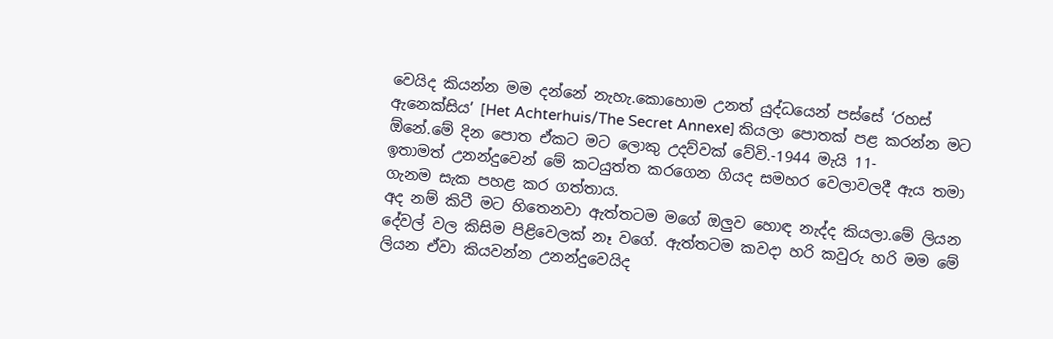වෙයිද කියන්න මම දන්නේ නැහැ.කොහොම උනත් යුද්ධයෙන් පස්සේ ‘රහස් ඇනෙක්සිය’ [Het Achterhuis/The Secret Annexe] කියලා පොතක් පළ කරන්න මට ඕනේ.මේ දින පොත ඒකට මට ලොකු උදව්වක් වේවි.-1944 මැයි 11-
ඉතාමත් උනන්දුවෙන් මේ කටයුත්ත කරගෙන ගියද සමහර වෙලාවලදී ඇය තමා ගැනම සැක පහළ කර ගත්තාය.
අද නම් කිටී මට හිතෙනවා ඇත්තටම මගේ ඔලුව හොඳ නැද්ද කියලා.මේ ලියන දේවල් වල කිසිම පිළිවෙලක් නෑ වගේ. ඇත්තටම කවදා හරි කවුරු හරි මම මේ ලියන ඒවා කියවන්න උනන්දුවෙයිද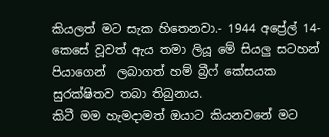කියලත් මට සැක හිතෙනවා.- 1944 අප්‍රේල් 14-
කෙසේ වූවත් ඇය තමා ලියූ මේ සියලු සටහන් පියාගෙන්  ලබාගත් හම් බ්‍රීෆ් කේසයක සුරක්ෂිතව තබා තිබුනාය.
කිටී මම හැමදාමත් ඔයාට කියනවනේ මට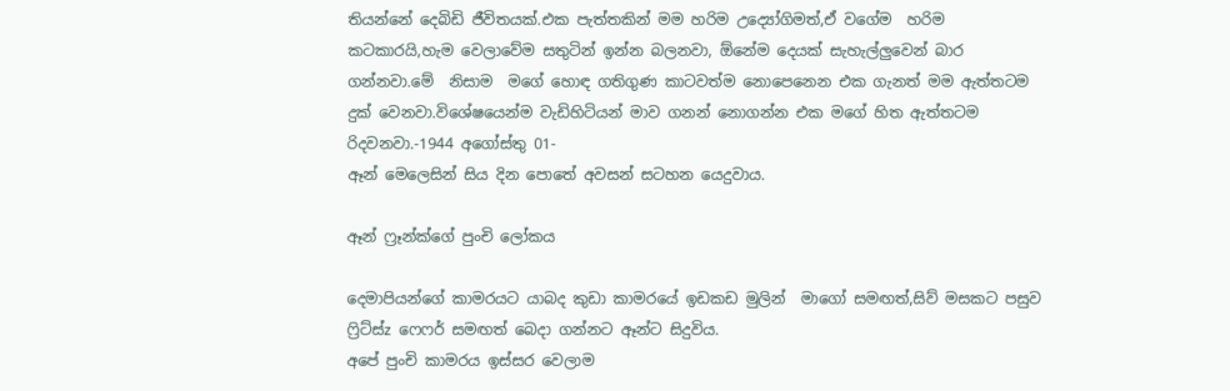තියන්නේ දෙබිඩි ජීවිතයක්.එක පැත්තකින් මම හරිම උද්‍යෝගිමත්,ඒ වගේම  හරිම කටකාරයි,හැම වෙලාවේම සතුටින් ඉන්න බලනවා, ඕනේම දෙයක් සැහැල්ලුවෙන් බාර ගන්නවා.මේ  නිසාම  මගේ හොඳ ගතිගුණ කාටවත්ම නොපෙනෙන එක ගැනත් මම ඇත්තටම දුක් වෙනවා.විශේෂයෙන්ම වැඩිහිටියන් මාව ගනන් නොගන්න එක මගේ හිත ඇත්තටම රිදවනවා.-1944 අගෝස්තු 01-
ඈන් මෙලෙසින් සිය දින පොතේ අවසන් සටහන යෙදුවාය.

ඈන් ෆ්‍රෑන්ක්ගේ පුංචි ලෝකය

දෙමාපියන්ගේ කාමරයට යාබද කුඩා කාමරයේ ඉඩකඩ මුලින්  මාගෝ සමඟත්,සිව් මසකට පසුව ෆ්‍රිට්ස්z ෆෙෆර් සමඟත් බෙදා ගන්නට ඈන්ට සිදුවිය.
අපේ පුංචි කාමරය ඉස්සර වෙලාම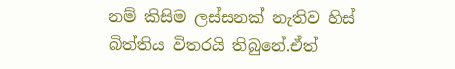නම් කිසිම ලස්සනක් නැතිව හිස් බිත්තිය විතරයි තිබුනේ.ඒත්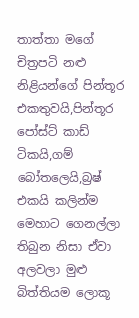තාත්තා මගේ චිත්‍රපටි නළු නිළියන්ගේ පින්තූර එකතුවයි,පින්තූර පෝස්ට් කාඩ් ටිකයි,ගම් බෝතලෙයි,බ්‍රෂ් එකයි කලින්ම මෙහාට ගෙනල්ලා තිබුන නිසා ඒවා අලවලා මුළු බිත්තියම ලොකූ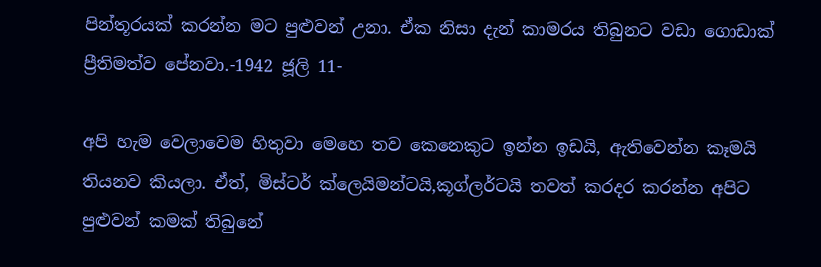පින්තූරයක් කරන්න මට පුළුවන් උනා. ඒක නිසා දැන් කාමරය තිබුනට වඩා ගොඩාක් ප්‍රීතිමත්ව පේනවා.-1942 ජූලි 11-

අපි හැම වෙලාවෙම හිතුවා මෙහෙ තව කෙනෙකුට ඉන්න ඉඩයි, ඇතිවෙන්න කෑමයි තියනව කියලා. ඒත්, මිස්ටර් ක්ලෙයිමන්ටයි,කූග්ලර්ටයි තවත් කරදර කරන්න අපිට පුළුවන් කමක් තිබුනේ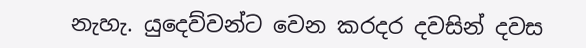නැහැ. යුදෙව්වන්ට වෙන කරදර දවසින් දවස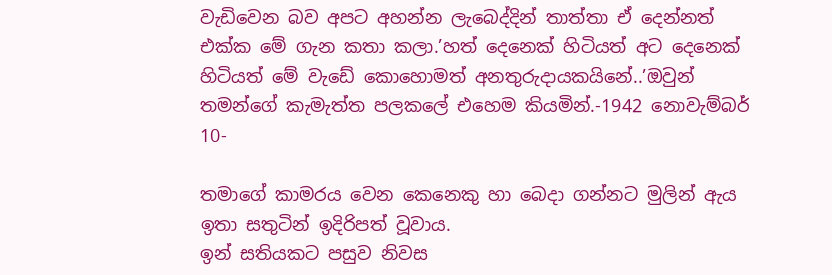වැඩිවෙන බව අපට අහන්න ලැබෙද්දින් තාත්තා ඒ දෙන්නත් එක්ක මේ ගැන කතා කලා.’හත් දෙනෙක් හිටියත් අට දෙනෙක් හිටියත් මේ වැඩේ කොහොමත් අනතුරුදායකයිනේ..’ඔවුන් තමන්ගේ කැමැත්ත පලකලේ එහෙම කියමින්.-1942 නොවැම්බර් 10-

තමාගේ කාමරය වෙන කෙනෙකු හා බෙදා ගන්නට මුලින් ඇය ඉතා සතුටින් ඉදිරිපත් වූවාය.
ඉන් සතියකට පසුව නිවස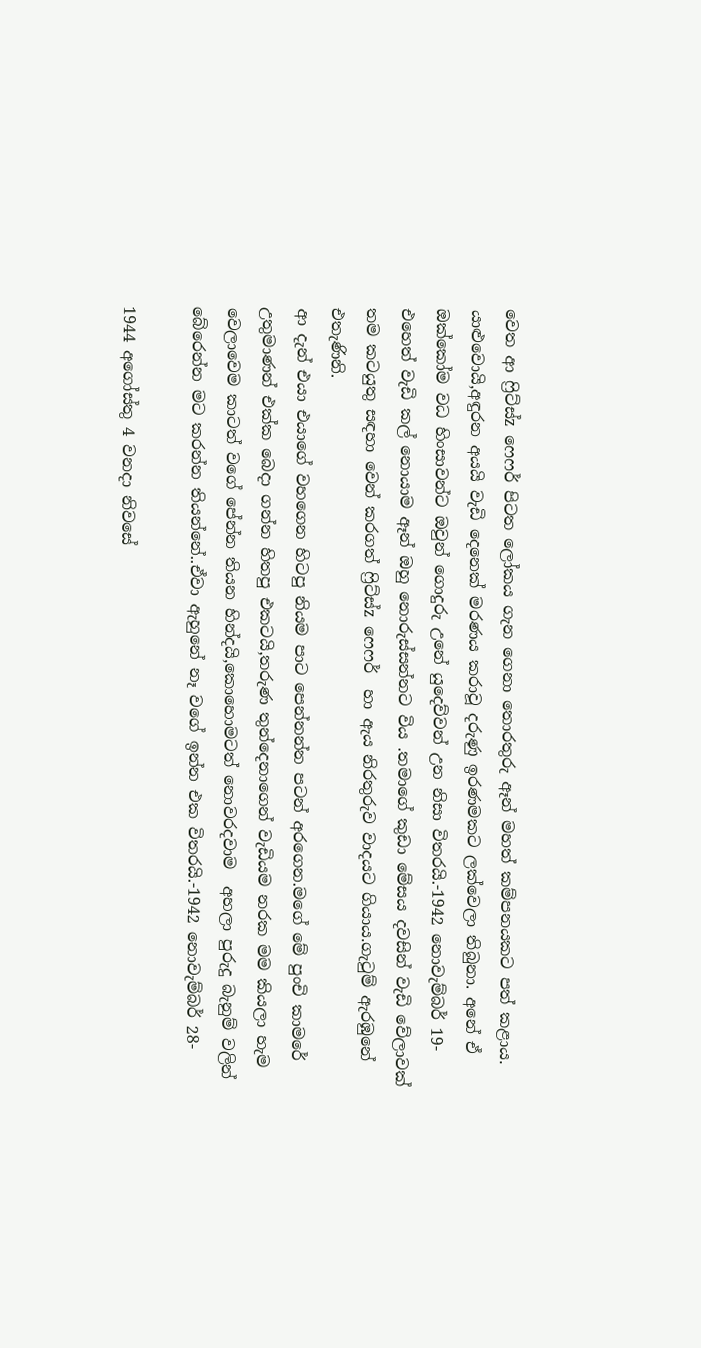වෙත ආ ෆ්‍රිට්ස්z ෆෙෆර් පිටත ලෝකය ගැන ගෙනා තොරතුරු ඈන් මහත් කම්පනයකට පත් කළාය.
යාළුවොයි,අඳුරන අයයි වැඩි දෙනෙක් මරණය කරාවූ දරුණු ඉරණමකට ලක්වෙලා තිබුනා. අනේ ඒ ඔක්කෝම වධ හිංසාවන්ට ඔවුන් ගොදුරු උනේ යුදෙව්වන් උන නිසා විතරයි.-1942 නොවැම්බර් 19-
එහෙත් වැඩි කල් නොයාම ඈන් ඔහු නොරුස්සන්නට විය .තමාගේ කුඩා මේසය දවසින් වැඩි වේලාවක් තම කටයුතු සඳහා වෙන් කරගත් ෆ්‍රිට්ස්z ෆෙෆර්  හා ඇය නිරතුරුව වාදයට ගියාය.ගැටුම් ඇරඹුනේ එතැණිනි.
ආ දැන් එයා එයාගේ වහගෙන හිටපු නියම පාට පෙන්නන්න පටන් අරගෙන.මගේ මේ පුංචි කාමරේ උතුමාණන් එක්ක බෙදා ගන්න හිතපු එකටයි,තරුණ තුන්දෙනාගෙන් වැඩියම නරක මම කියලා හැම වෙලාවෙම කාටත් වගේ පේන්න තියන හින්දයි,කොහොමටත් නොවරදවාම  අහලා පුරුදු බැනුම් වලින් බේරෙන්න මට කරන්න තියන්නේ..ඒවා ඇහුනේ නෑ වගේ ඉන්න එක විතරයි.-1942 නොවැම්බර් 28-

1944 අගෝස්තු 4 වනදා නිවසේ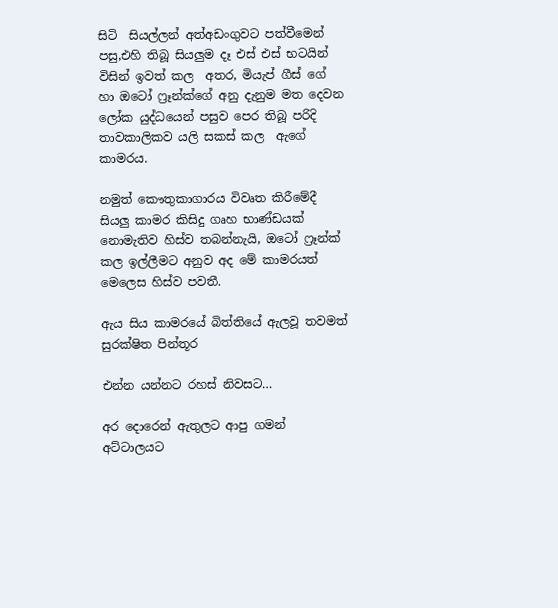සිටි  සියල්ලන් අත්අඩංගුවට පත්වීමෙන් පසු,එහි තිබූ සියලුම දෑ එස් එස් භටයින් විසින් ඉවත් කල  අතර, මියැප් ගීස් ගේ හා ඔටෝ ෆ්‍රෑන්ක්ගේ අනු දැනුම මත දෙවන ලෝක යුද්ධයෙන් පසුව පෙර තිබූ පරිදි තාවකාලිකව යලි සකස් කල  ඇගේ කාමරය.

නමුත් කෞතුකාගාරය විවෘත කිරීමේදී  සියලු කාමර කිසිදු ගෘහ භාණ්ඩයක් නොමැතිව හිස්ව තබන්නැයි, ඔටෝ ෆ්‍රෑන්ක් කල ඉල්ලීමට අනුව අද මේ කාමරයත් මෙලෙස හිස්ව පවතී.

ඇය සිය කාමරයේ බිත්තියේ ඇලවූ තවමත් සුරක්ෂිත පින්තූර

එන්න යන්නට රහස් නිවසට…

අර දොරෙන් ඇතුලට ආපු ගමන් අට්ටාලයට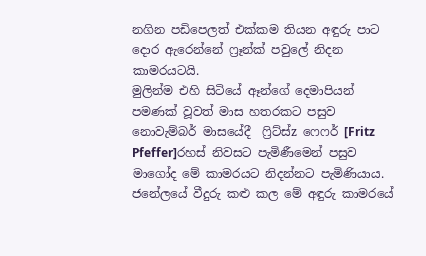නගින පඩිපෙලත් එක්කම තියන අඳුරු පාට දොර ඇරෙන්නේ ෆ්‍රෑන්ක් පවුලේ නිදන කාමරයටයි.
මුලින්ම එහි සිටියේ ඈන්ගේ දෙමාපියන් පමණක් වූවත් මාස හතරකට පසුව නොවැම්බර් මාසයේදී  ෆ්‍රිට්ස්z ෆෙෆර් [Fritz Pfeffer]රහස් නිවසට පැමිණීමෙන් පසුව මාගෝද මේ කාමරයට නිදන්නට පැමිණියාය.
ජනේලයේ වීදුරු කළු කල මේ අඳුරු කාමරයේ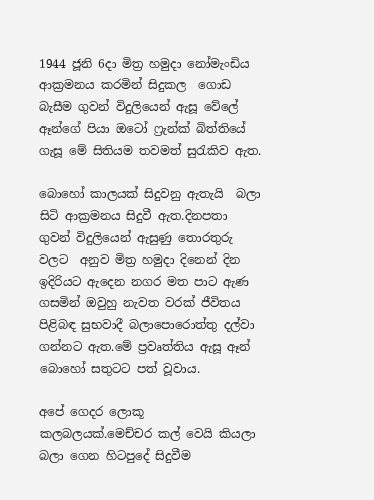1944 ජූනි 6දා මිත්‍ර හමුදා නෝමැංඩිය ආක්‍රමනය කරමින් සිදුකල  ගොඩ බැසීම ගුවන් විදුලියෙන් ඇසූ වේලේ ඈන්ගේ පියා ඔටෝ ෆ්‍රැන්ක් බිත්තියේ ගැසූ මේ සිතියම තවමත් සුරැකිව ඇත.

බොහෝ කාලයක් සිදුවනු ඇතැයි  බලා සිටි ආක්‍රමනය සිදුවී ඇත.දිනපතා ගුවන් විදුලියෙන් ඇසුණු තොරතුරු වලට  අනුව මිත්‍ර හමුදා දිනෙන් දින ඉදිරියට ඇදෙන නගර මත පාට ඇණ ගසමින් ඔවුහු නැවත වරක් ජීවිතය පිළිබඳ සුභවාදී බලාපොරොත්තු දල්වා ගන්නට ඇත.මේ ප්‍රවෘත්තිය ඇසූ ඈන්  බොහෝ සතුටට පත් වූවාය.

අපේ ගෙදර ලොකූ කලබලයක්.මෙච්චර කල් වෙයි කියලා බලා ගෙන හිටපුදේ සිදුවීම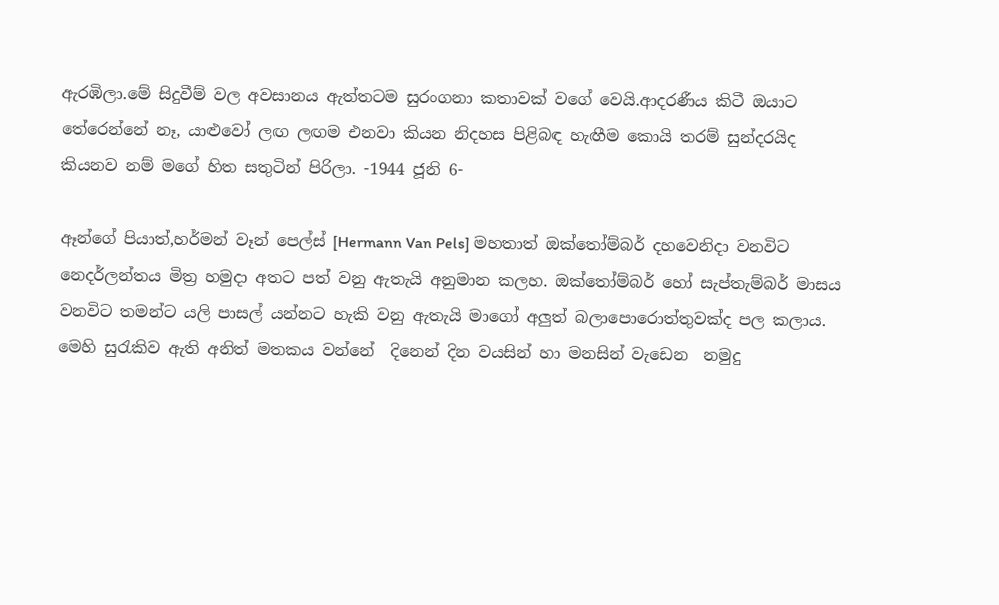ඇරඹිලා.මේ සිදුවීම් වල අවසානය ඇත්තටම සුරංගනා කතාවක් වගේ වෙයි.ආදරණීය කිටී ඔයාට තේරෙන්නේ නෑ, යාළුවෝ ලඟ ලඟම එනවා කියන නිදහස පිළිබඳ හැඟීම කොයි තරම් සුන්දරයිද කියනව නම් මගේ හිත සතුටින් පිරිලා. -1944 ජූනි 6-

ඈන්ගේ පියාත්,හර්මන් වෑන් පෙල්ස් [Hermann Van Pels] මහතාත් ඔක්තෝම්බර් දහවෙනිදා වනවිට නෙදර්ලන්තය මිත්‍ර හමුදා අතට පත් වනු ඇතැයි අනුමාන කලහ. ඔක්තෝම්බර් හෝ සැප්තැම්බර් මාසය වනවිට තමන්ට යලි පාසල් යන්නට හැකි වනු ඇතැයි මාගෝ අලුත් බලාපොරොත්තුවක්ද පල කලාය.
මෙහි සුරැකිව ඇති අනිත් මතකය වන්නේ  දිනෙන් දින වයසින් හා මනසින් වැඩෙන  නමුදු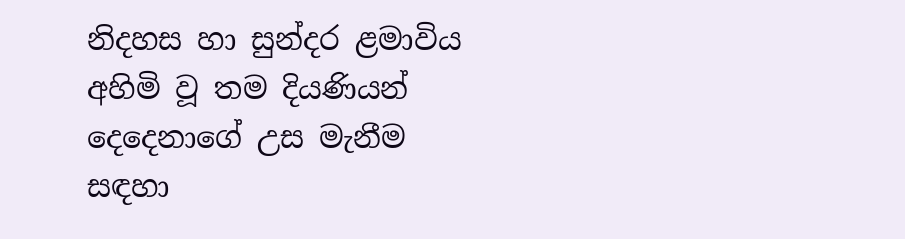නිදහස හා සුන්දර ළමාවිය අහිමි වූ තම දියණියන් දෙදෙනාගේ උස මැනීම සඳහා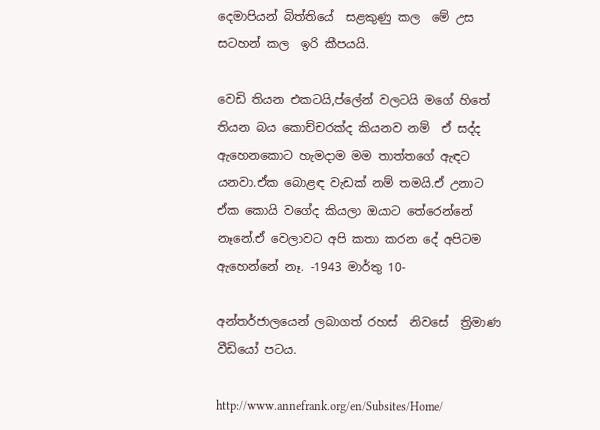දෙමාපියන් බිත්තියේ  සළකුණු කල  මේ උස සටහන් කල  ඉරි කීපයයි.

වෙඩි තියන එකටයි,ප්ලේන් වලටයි මගේ හිතේ තියන බය කොච්චරක්ද කියනව නම්  ඒ සද්ද ඇහෙනකොට හැමදාම මම තාත්තගේ ඇඳට යනවා.ඒක බොළඳ වැඩක් නම් තමයි.ඒ උනාට ඒක කොයි වගේද කියලා ඔයාට තේරෙන්නේ නෑනේ.ඒ වෙලාවට අපි කතා කරන දේ අපිටම ඇහෙන්නේ නෑ. -1943 මාර්තු 10-

අන්තර්ජාලයෙන් ලබාගත් රහස්  නිවසේ  ත්‍රිමාණ වීඩියෝ පටය.

http://www.annefrank.org/en/Subsites/Home/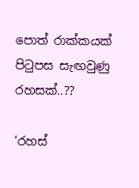පොත් රාක්කයක් පිටුපස සැඟවුණු රහසක්..??

‘රහස්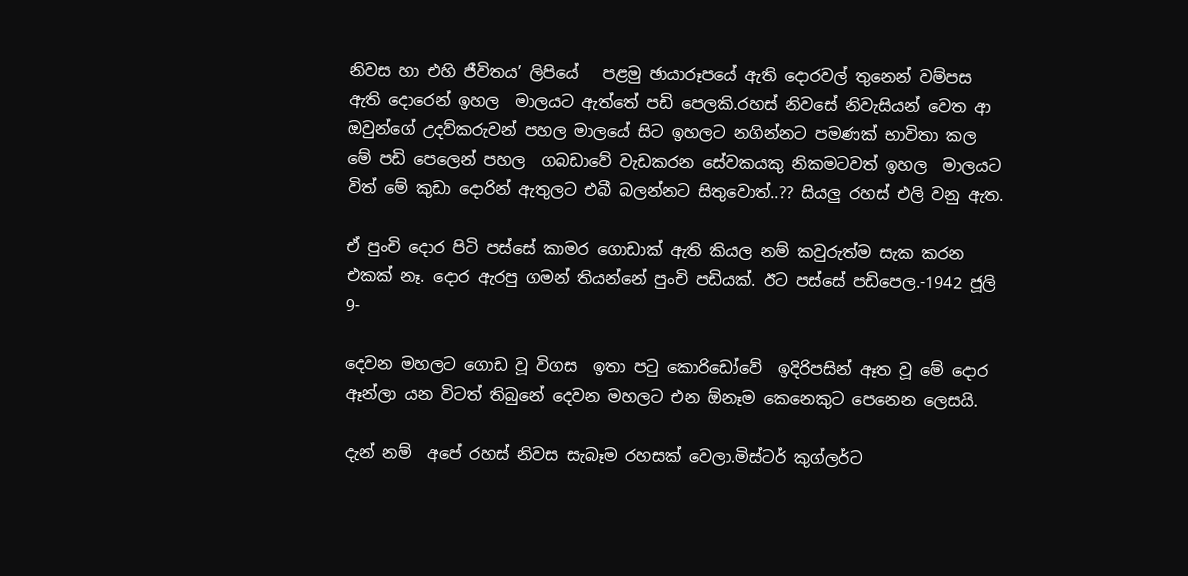නිවස හා එහි ජීවිතය’ ලිපියේ   පළමු ඡායාරූපයේ ඇති දොරවල් තුනෙන් වම්පස ඇති දොරෙන් ඉහල  මාලයට ඇත්තේ පඩි පෙලකි.රහස් නිවසේ නිවැසියන් වෙත ආ ඔවුන්ගේ උදව්කරුවන් පහල මාලයේ සිට ඉහලට නගින්නට පමණක් භාවිතා කල  මේ පඩි පෙලෙන් පහල  ගබඩාවේ වැඩකරන සේවකයකු නිකමටවත් ඉහල  මාලයට විත් මේ කුඩා දොරින් ඇතුලට එබී බලන්නට සිතුවොත්..?? සියලු රහස් එලි වනු ඇත.

ඒ පුංචි දොර පිටි පස්සේ කාමර ගොඩාක් ඇති කියල නම් කවුරුත්ම සැක කරන එකක් නෑ. දොර ඇරපු ගමන් තියන්නේ පුංචි පඩියක්. ඊට පස්සේ පඩිපෙල.-1942 ජූලි 9-

දෙවන මහලට ගොඩ වූ විගස  ඉතා පටු කොරිඩෝවේ  ඉදිරිපසින් ඈත වූ මේ දොර ඈන්ලා යන විටත් තිබුනේ දෙවන මහලට එන ඕනෑම කෙනෙකුට පෙනෙන ලෙසයි.

දැන් නම්  අපේ රහස් නිවස සැබෑම රහසක් වෙලා.මිස්ටර් කුග්ලර්ට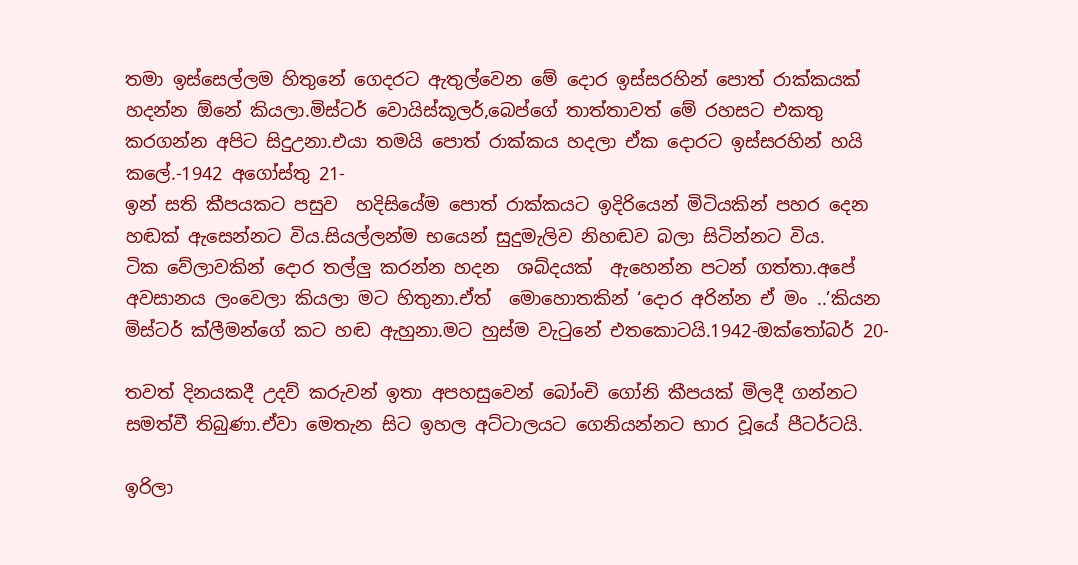තමා ඉස්සෙල්ලම හිතුනේ ගෙදරට ඇතුල්වෙන මේ දොර ඉස්සරහින් පොත් රාක්කයක් හදන්න ඕනේ කියලා.මිස්ටර් වොයිස්කූලර්,බෙප්ගේ තාත්තාවත් මේ රහසට එකතු කරගන්න අපිට සිදුඋනා.එයා තමයි පොත් රාක්කය හදලා ඒක දොරට ඉස්සරහින් හයි කලේ.-1942 අගෝස්තු 21-
ඉන් සති කීපයකට පසුව  හදිසියේම පොත් රාක්කයට ඉදිරියෙන් මිටියකින් පහර දෙන හඬක් ඇසෙන්නට විය.සියල්ලන්ම භයෙන් සුදුමැලිව නිහඬව බලා සිටින්නට විය.
ටික වේලාවකින් දොර තල්ලු කරන්න හදන  ශබ්දයක්  ඇහෙන්න පටන් ගත්තා.අපේ අවසානය ලංවෙලා කියලා මට හිතුනා.ඒත්  මොහොතකින් ‘දොර අරින්න ඒ මං ..’කියන මිස්ටර් ක්ලීමන්ගේ කට හඬ ඇහුනා.මට හුස්ම වැටුනේ එතකොටයි.1942-ඔක්තෝබර් 20-

තවත් දිනයකදී උදව් කරුවන් ඉතා අපහසුවෙන් බෝංචි ගෝනි කීපයක් මිලදී ගන්නට සමත්වී තිබුණා.ඒවා මෙතැන සිට ඉහල අට්ටාලයට ගෙනියන්නට භාර වූයේ පීටර්ටයි.

ඉරිලා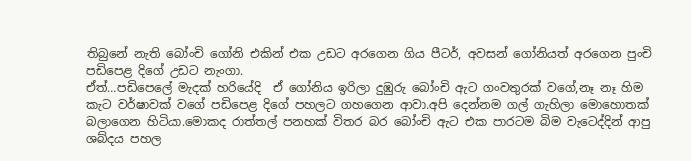තිබුනේ නැති බෝංචි ගෝනි එකින් එක උඩට අරගෙන ගිය පීටර්, අවසන් ගෝනියත් අරගෙන පුංචි පඩිපෙළ දිගේ උඩට නැංගා.
ඒත්…පඩිපෙලේ මැදක් හරියේදි  ඒ ගෝනිය ඉරිලා දුඹුරු බෝංචි ඇට ගංවතුරක් වගේ,නෑ නෑ හිම කැට වර්ෂාවක් වගේ පඩිපෙළ දිගේ පහලට ගහගෙන ආවා.අපි දෙන්නම ගල් ගැහිලා මොහොතක් බලාගෙන හිටියා.මොකද රාත්තල් පනහක් විතර බර බෝංචි ඇට එක පාරටම බිම වැටෙද්දින් ආපු ශබ්දය පහල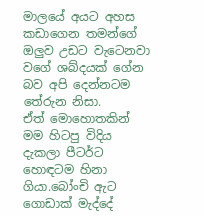මාලයේ අයට අහස කඩාගෙන තමන්ගේ ඔලුව උඩට වැටෙනවා වගේ ශබ්දයක් ගේන බව අපි දෙන්නටම තේරුන නිසා.
ඒත් මොහොතකින්  මම හිටපු විදිය දැකලා පීටර්ට හොඳටම හිනා ගියා.බෝංචි ඇට ගොඩාක් මැද්දේ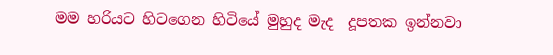මම හරියට හිටගෙන හිටියේ මුහුද මැද  දූපතක ඉන්නවා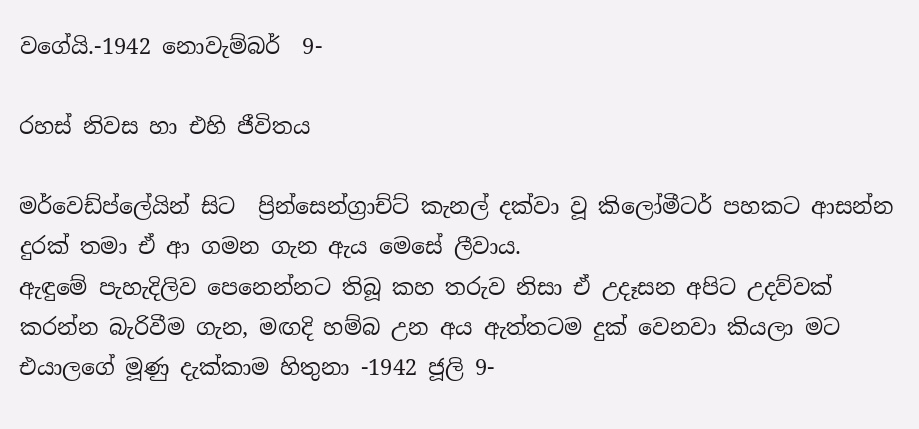වගේයි.-1942 නොවැම්බර්  9-

රහස් නිවස හා එහි ජීවිතය

මර්වෙඩ්ප්ලේයින් සිට  ප්‍රින්සෙන්ග්‍රාච්ට් කැනල් දක්වා වූ කිලෝමීටර් පහකට ආසන්න දුරක් තමා ඒ ආ ගමන ගැන ඇය මෙසේ ලීවාය.
ඇඳුමේ පැහැදිලිව පෙනෙන්නට තිබූ කහ තරුව නිසා ඒ උදෑසන අපිට උදව්වක් කරන්න බැරිවීම ගැන, මඟදි හම්බ උන අය ඇත්තටම දුක් වෙනවා කියලා මට එයාලගේ මූණු දැක්කාම හිතුනා -1942 ජූලි 9-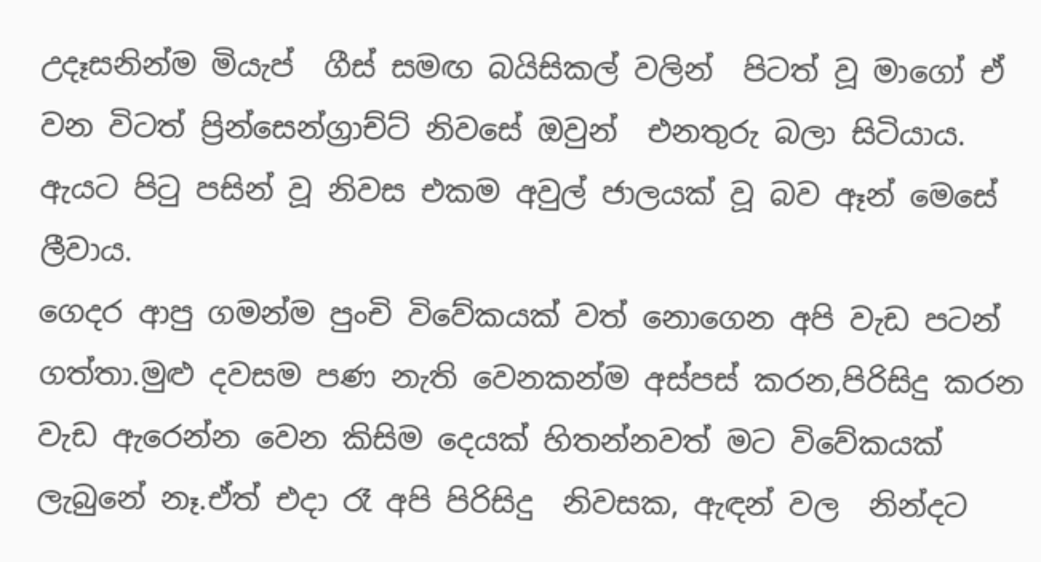උදෑසනින්ම මියැප්  ගීස් සමඟ බයිසිකල් වලින්  පිටත් වූ මාගෝ ඒ වන විටත් ප්‍රින්සෙන්ග්‍රාච්ට් නිවසේ ඔවුන්  එනතුරු බලා සිටියාය.
ඇයට පිටු පසින් වූ නිවස එකම අවුල් ජාලයක් වූ බව ඈන් මෙසේ ලීවාය.
ගෙදර ආපු ගමන්ම පුංචි විවේකයක් වත් නොගෙන අපි වැඩ පටන් ගත්තා.මුළු දවසම පණ නැති වෙනකන්ම අස්පස් කරන,පිරිසිදු කරන  වැඩ ඇරෙන්න වෙන කිසිම දෙයක් හිතන්නවත් මට විවේකයක් ලැබුනේ නෑ.ඒත් එදා රෑ අපි පිරිසිදු  නිවසක, ඇඳන් වල  නින්දට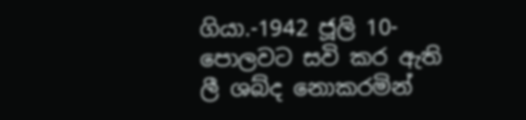ගියා.-1942 ජූලි 10-
පොලවට සවි කර ඇති ලී ශබ්ද නොකරමින්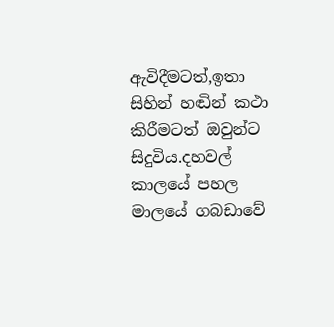ඇවිදීමටත්,ඉතා සිහින් හඬින් කථා කිරීමටත් ඔවුන්ට සිදුවිය.දහවල් කාලයේ පහල මාලයේ ගබඩාවේ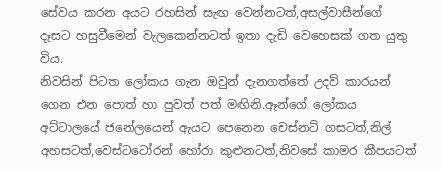සේවය කරන අයට රහසින් සැඟ වෙන්නටත්,අසල්වාසීන්ගේ දෑසට හසුවීමෙන් වැලකෙන්නටත් ඉතා දැඩි වෙහෙසක් ගත යුතු විය.
නිවසින් පිටත ලෝකය ගැන ඔවුන් දැනගත්තේ උදව් කාරයන් ගෙන එන පොත් හා පුවත් පත් මඟිනි.ඈන්ගේ ලෝකය අට්ටාලයේ ජනේලයෙන් ඇයට පෙනෙන චෙස්නට් ගසටත්,නිල් අහසටත්,වෙස්ටටෝරන් හෝරා කුළුනටත්,නිවසේ කාමර කීපයටත්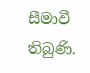සීමාවී තිබුණි.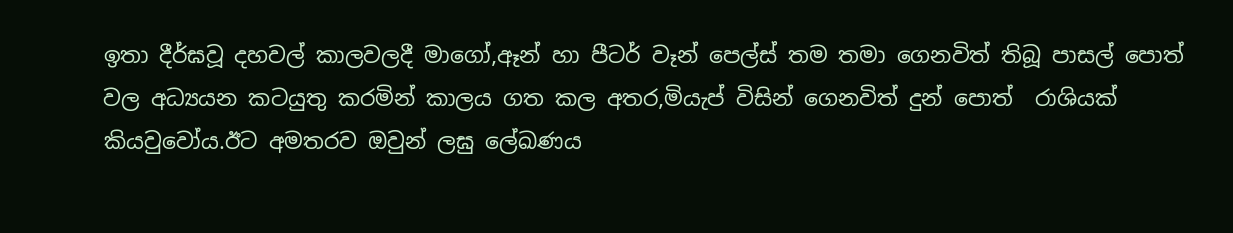ඉතා දීර්ඝවූ දහවල් කාලවලදී මාගෝ,ඈන් හා පීටර් වෑන් පෙල්ස් තම තමා ගෙනවිත් තිබූ පාසල් පොත් වල අධ්‍යයන කටයුතු කරමින් කාලය ගත කල අතර,මියැප් විසින් ගෙනවිත් දුන් පොත්  රාශියක් කියවුවෝය.ඊට අමතරව ඔවුන් ලඝු ලේඛණය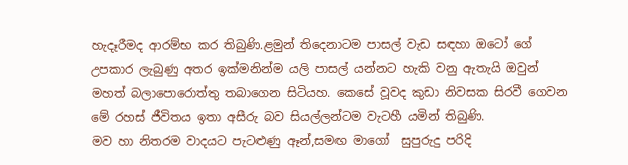හැදෑරීමද ආරම්භ කර තිබුණි.ළමුන් තිදෙනාටම පාසල් වැඩ සඳහා ඔටෝ ගේ උපකාර ලැබුණු අතර ඉක්මනින්ම යලි පාසල් යන්නට හැකි වනු ඇතැයි ඔවුන් මහත් බලාපොරොත්තු තබාගෙන සිටියහ. කෙසේ වූවද කුඩා නිවසක සිරවී ගෙවන මේ රහස් ජීවිතය ඉතා අසීරු බව සියල්ලන්ටම වැටහී යමින් තිබුණි.
මව හා නිතරම වාදයට පැටළුණු ඈන්,සමඟ මාගෝ  සුපුරුදු පරිදි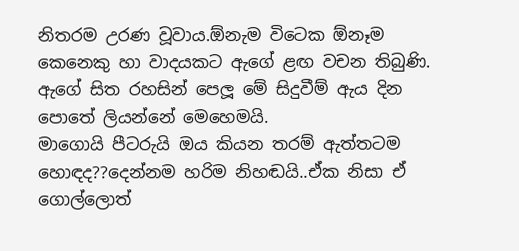නිතරම උරණ වූවාය.ඕනැම විටෙක ඕනෑම කෙනෙකු හා වාදයකට ඇගේ ළඟ වචන තිබුණි.
ඇගේ සිත රහසින් පෙලූ මේ සිදුවීම් ඇය දින පොතේ ලියන්නේ මෙහෙමයි.
මාගොයි පීටරුයි ඔය කියන තරම් ඇත්තටම හොඳද??දෙන්නම හරිම නිහඬයි..ඒක නිසා ඒ ගොල්ලොත්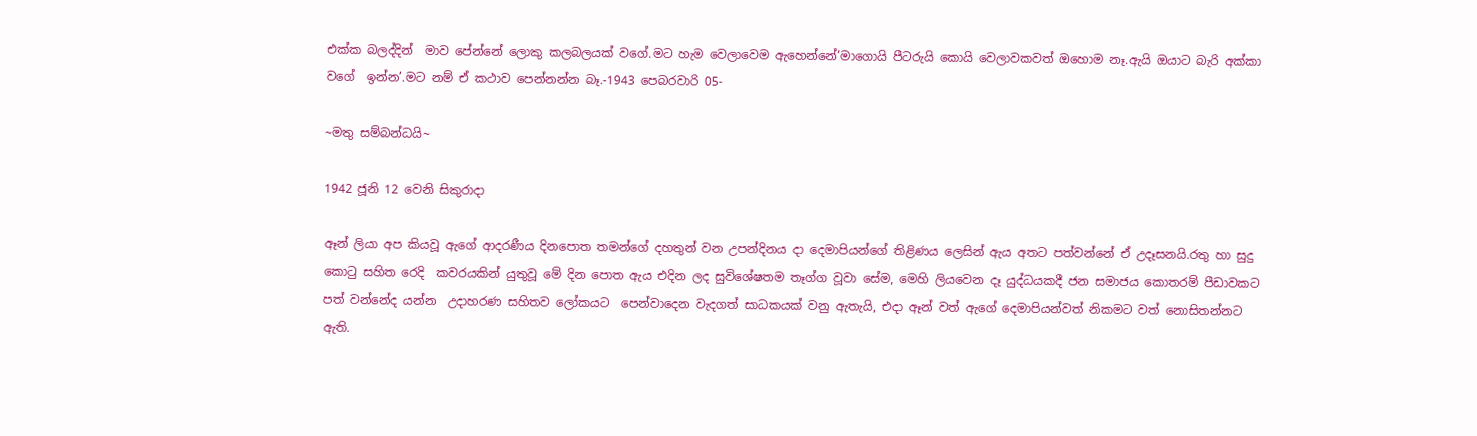එක්ක බලද්දින්  මාව පේන්නේ ලොකු කලබලයක් වගේ.මට හැම වෙලාවෙම ඇහෙන්නේ’මාගොයි පීටරුයි කොයි වෙලාවකවත් ඔහොම නෑ.ඇයි ඔයාට බැරි අක්කා වගේ  ඉන්න’.මට නම් ඒ කථාව පෙන්නන්න බෑ.-1943 පෙබරවාරි 05-

~මතු සම්බන්ධයි~

1942 ජූනි 12 වෙනි සිකුරාදා

ඈන් ලියා අප කියවූ ඇගේ ආදරණීය දිනපොත තමන්ගේ දහතුන් වන උපන්දිනය දා දෙමාපියන්ගේ තිළිණය ලෙසින් ඇය අතට පත්වන්නේ ඒ උදෑසනයි.රතු හා සුදු කොටු සහිත රෙදි  කවරයකින් යුතුවූ මේ දින පොත ඇය එදින ලද සුවිශේෂතම තෑග්ග වූවා සේම, මෙහි ලියවෙන දෑ යුද්ධයකදී ජන සමාජය කොතරම් පීඩාවකට පත් වන්නේද යන්න  උදාහරණ සහිතව ලෝකයට  පෙන්වාදෙන වැදගත් සාධකයක් වනු ඇතැයි, එදා ඈන් වත් ඇගේ දෙමාපියන්වත් නිකමට වත් නොසිතන්නට ඇති.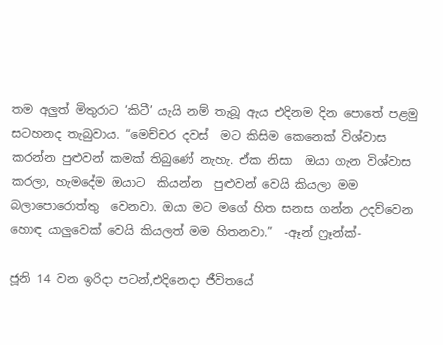තම අලුත් මිතුරාට ‘කිටී’ යැයි නම් තැබූ ඇය එදිනම දින පොතේ පළමු සටහනද තැබුවාය. “මෙච්චර දවස්  මට කිසිම කෙනෙක් විශ්වාස කරන්න පුළුවන් කමක් තිබුණේ නැහැ. ඒක නිසා  ඔයා ගැන විශ්වාස කරලා, හැමදේම ඔයාට  කියන්න  පුළුවන් වෙයි කියලා මම  බලාපොරොත්තු  වෙනවා. ඔයා මට මගේ හිත සනස ගන්න උදව්වෙන  හොඳ යාලුවෙක් වෙයි කියලත් මම හිතනවා.”  -ඈන් ෆ්‍රෑන්ක්-

ජූනි 14 වන ඉරිදා පටන්,එදිනෙදා ජීවිතයේ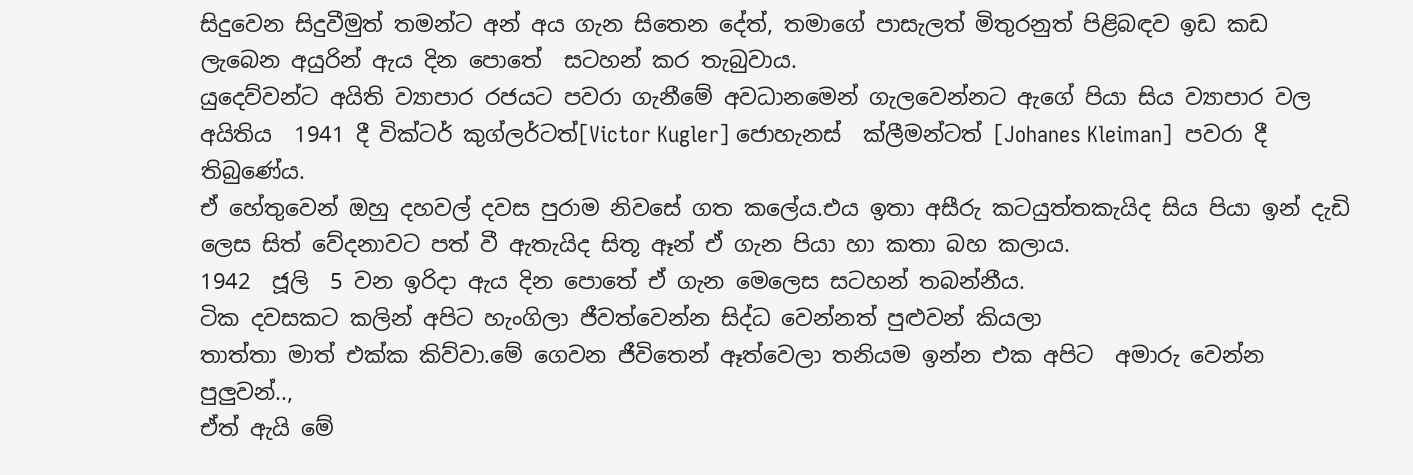සිදුවෙන සිදුවීමුත් තමන්ට අන් අය ගැන සිතෙන දේත්, තමාගේ පාසැලත් මිතුරනුත් පිළිබඳව ඉඩ කඩ ලැබෙන අයුරින් ඇය දින පොතේ  සටහන් කර තැබුවාය.
යුදෙව්වන්ට අයිති ව්‍යාපාර රජයට පවරා ගැනීමේ අවධානමෙන් ගැලවෙන්නට ඇගේ පියා සිය ව්‍යාපාර වල අයිතිය  1941 දී වික්ටර් කුග්ලර්ටත්[Victor Kugler] ජොහැනස්  ක්ලීමන්ටත් [Johanes Kleiman]  පවරා දී  තිබුණේය.
ඒ හේතුවෙන් ඔහු දහවල් දවස පුරාම නිවසේ ගත කලේය.එය ඉතා අසීරු කටයුත්තකැයිද සිය පියා ඉන් දැඩි ලෙස සිත් වේදනාවට පත් වී ඇතැයිද සිතූ ඈන් ඒ ගැන පියා හා කතා බහ කලාය.
1942  ජූලි  5 වන ඉරිදා ඇය දින පොතේ ඒ ගැන මෙලෙස සටහන් තබන්නීය.
ටික දවසකට කලින් අපිට හැංගිලා ජීවත්වෙන්න සිද්ධ වෙන්නත් පුළුවන් කියලා
තාත්තා මාත් එක්ක කිව්වා.මේ ගෙවන ජීවිතෙන් ඈත්වෙලා තනියම ඉන්න එක අපිට  අමාරු වෙන්න පුලුවන්..,
ඒත් ඇයි මේ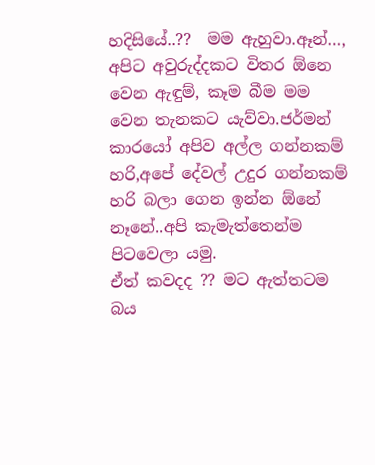හදිසියේ..??  මම ඇහුවා.ඈන්…, අපිට අවුරුද්දකට විතර ඕනෙ වෙන ඇඳුම්, කෑම බීම මම වෙන තැනකට යැව්වා.ජර්මන් කාරයෝ අපිව අල්ල ගන්නකම් හරි,අපේ දේවල් උදුර ගන්නකම් හරි බලා ගෙන ඉන්න ඕනේ නෑනේ..අපි කැමැත්තෙන්ම පිටවෙලා යමු.
ඒත් කවදද ?? මට ඇත්තටම බය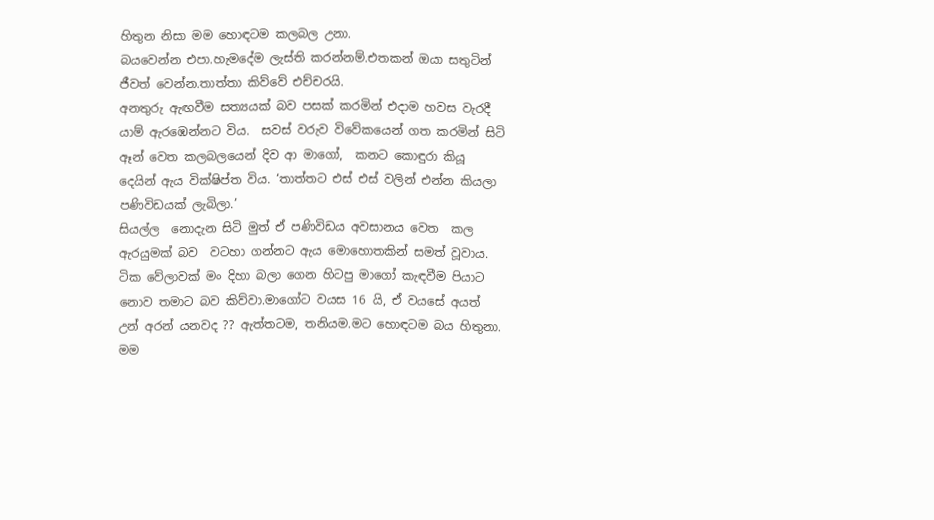හිතුන නිසා මම හොඳටම කලබල උනා.
බයවෙන්න එපා.හැමදේම ලැස්ති කරන්නම්.එතකන් ඔයා සතුටින් ජීවත් වෙන්න.තාත්තා කිව්වේ එච්චරයි.
අනතුරු ඇඟවීම සත්‍යයක් බව පසක් කරමින් එදාම හවස වැරදී යාම් ඇරඹෙන්නට විය.  සවස් වරුව විවේකයෙන් ගත කරමින් සිටි ඈන් වෙත කලබලයෙන් දිව ආ මාගෝ,  කනට කොඳුරා කියූ දෙයින් ඇය වික්ෂිප්ත විය. ‘තාත්තට එස් එස් වලින් එන්න කියලා පණිවිඩයක් ලැබිලා.’
සියල්ල  නොදැන සිටි මුත් ඒ පණිවිඩය අවසානය වෙත  කල ඇරයුමක් බව  වටහා ගන්නට ඇය මොහොතකින් සමත් වූවාය. ටික වේලාවක් මං දිහා බලා ගෙන හිටපු මාගෝ කැඳවීම පියාට නොව තමාට බව කිව්වා.මාගෝට වයස 16 යි, ඒ වයසේ අයත් උන් අරන් යනවද ?? ඇත්තටම, තනියම.මට හොඳටම බය හිතුනා. මම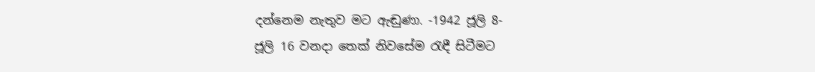දන්නෙම නැතුව මට ඇඬුණා. -1942 ජූලි 8-
ජූලි 16 වනදා තෙක් නිවසේම රැඳී සිටීමට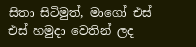සිතා සිටිමුත්, මාගෝ එස් එස් හමුදා වෙතින් ලද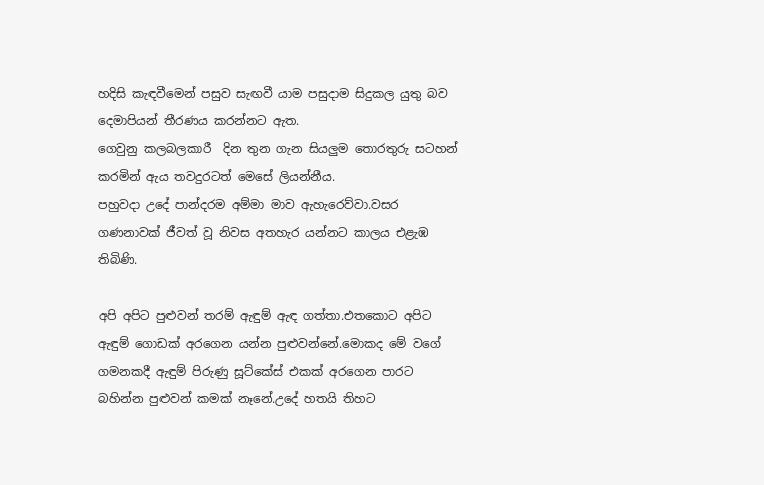හදිසි කැඳවීමෙන් පසුව සැඟවී යාම පසුදාම සිදුකල යුතු බව දෙමාපියන් තීරණය කරන්නට ඇත.
ගෙවුනු කලබලකාරී  දින තුන ගැන සියලුම තොරතුරු සටහන් කරමින් ඇය තවදුරටත් මෙසේ ලියන්නීය.
පහුවදා උදේ පාන්දරම අම්මා මාව ඇහැරෙව්වා.වසර ගණනාවක් ජීවත් වූ නිවස අතහැර යන්නට කාලය එළැඹ තිබිණි.

අපි අපිට පුළුවන් තරම් ඇඳුම් ඇඳ ගත්තා.එතකොට අපිට ඇඳුම් ගොඩක් අරගෙන යන්න පුළුවන්නේ.මොකද මේ වගේ ගමනකදී ඇඳුම් පිරුණු සූට්කේස් එකක් අරගෙන පාරට බහින්න පුළුවන් කමක් නෑනේ.උදේ හතයි තිහට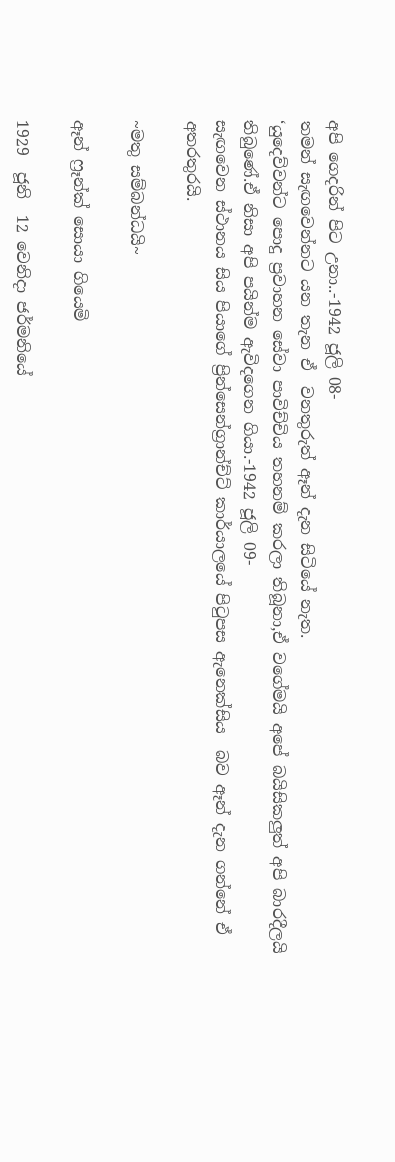අපි ගෙදරින් පිට උනා..-1942 ජූලි 08-
තමන් සැඟවෙන්නට යන තැන ඒ  වනතුරුත් ඈන් දැන සිටියේ නැත.
‘යුදෙව්වන්ට පොදු ප්‍රවාහන සේවා පාවිච්චිය තහනම් කරලා තිබූනා,ඒ වගේමයි අපේ බයිසිකලුත් අපි බාරදීලයි තිබුණේ.ඒ නිසා අපි පයින්ම ඇවිදගෙන ගියා.-1942 ජූලි 09-
සැඟවෙන ස්ථානය සිය පියාගේ ප්‍රින්සෙන්ග්‍රාන්ච්ට් කාර්යාලයේ පිටුපස ඇනෙක්සිය  බව ඈන් දැන ගන්නේ ඒ අතරතුරයි.

~මතු සම්බන්ධයි~

ඈන් ෆ්‍රෑන්ක් සොයා ගියෙමි

1929  ජූනි  12 වෙනිදා ජර්මනියේ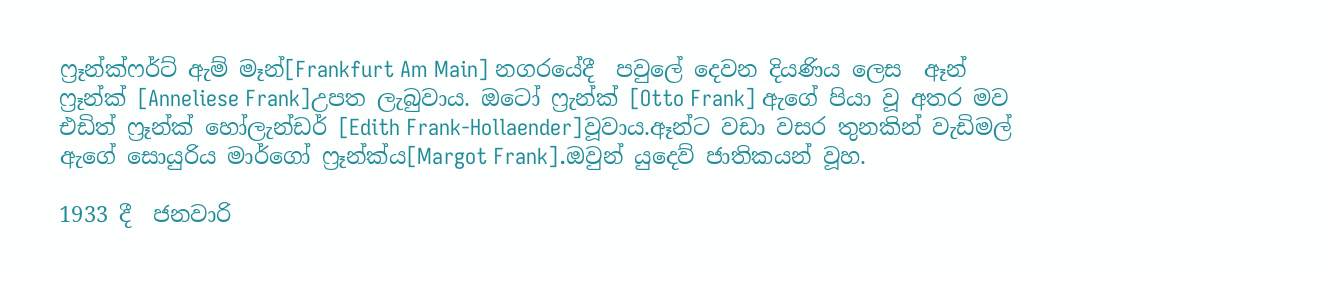ෆ්‍රෑන්ක්ෆර්ට් ඇම් මෑන්[Frankfurt Am Main] නගරයේදී  පවුලේ දෙවන දියණිය ලෙස  ඈන් ෆ්‍රෑන්ක් [Anneliese Frank]උපත ලැබුවාය. ඔටෝ ෆ්‍රැන්ක් [Otto Frank] ඇගේ පියා වූ අතර මව එඩිත් ෆ්‍රෑන්ක් හෝලැන්ඩර් [Edith Frank-Hollaender]වූවාය.ඈන්ට වඩා වසර තුනකින් වැඩිමල් ඇගේ සොයුරිය මාර්ගෝ ෆ්‍රෑන්ක්ය[Margot Frank].ඔවුන් යුදෙව් ජාතිකයන් වූහ.

1933 දී  ජනවාරි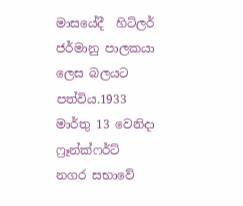මාසයේදී  හිට්ලර් ජර්මානු පාලකයා ලෙස බලයට පත්විය.1933 මාර්තු 13 වෙනිදා ෆ්‍රෑන්ක්ෆර්ට් නගර සභාවේ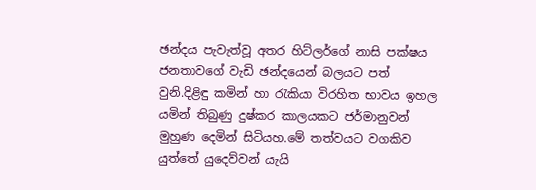ඡන්දය පැවැත්වූ අතර හිට්ලර්ගේ නාසි පක්ෂය ජනතාවගේ වැඩි ඡන්දයෙන් බලයට පත් වුනි.දිළිඳු කමින් හා රැකියා විරහිත භාවය ඉහල යමින් තිබුණු දුෂ්කර කාලයකට ජර්මානුවන් මුහුණ දෙමින් සිටියහ.මේ තත්වයට වගකිව යුත්තේ යුදෙව්වන් යැයි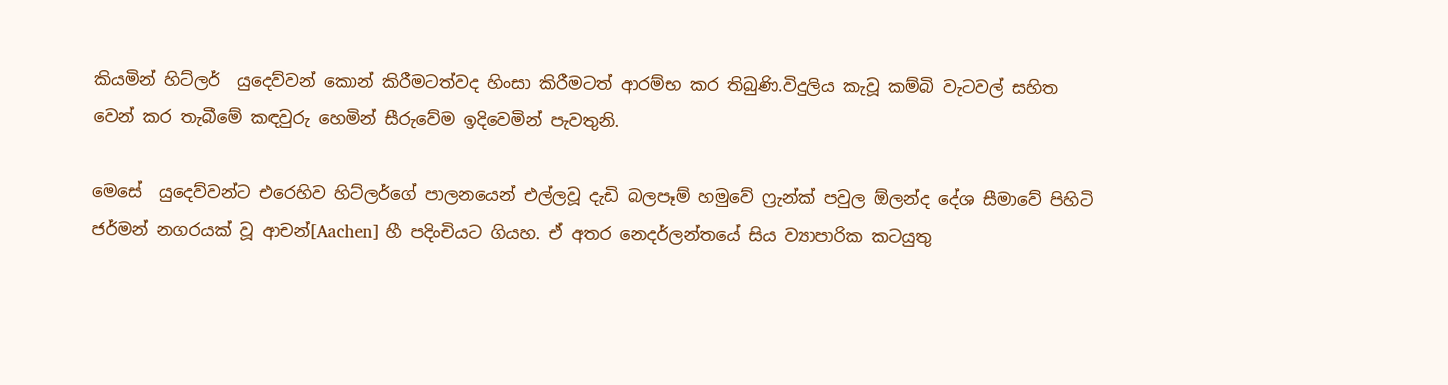කියමින් හිට්ලර්  යුදෙව්වන් කොන් කිරීමටත්වද හිංසා කිරීමටත් ආරම්භ කර තිබුණි.විදුලිය කැවූ කම්බි වැටවල් සහිත වෙන් කර තැබීමේ කඳවුරු හෙමින් සීරුවේම ඉදිවෙමින් පැවතුනි.

මෙසේ  යුදෙව්වන්ට එරෙහිව හිට්ලර්ගේ පාලනයෙන් එල්ලවූ දැඩි බලපෑම් හමුවේ ෆ්‍රැන්ක් පවුල ඕලන්ද දේශ සීමාවේ පිහිටි ජර්මන් නගරයක් වූ ආචන්[Aachen] හී පදිංචියට ගියහ. ඒ අතර නෙදර්ලන්තයේ සිය ව්‍යාපාරික කටයුතු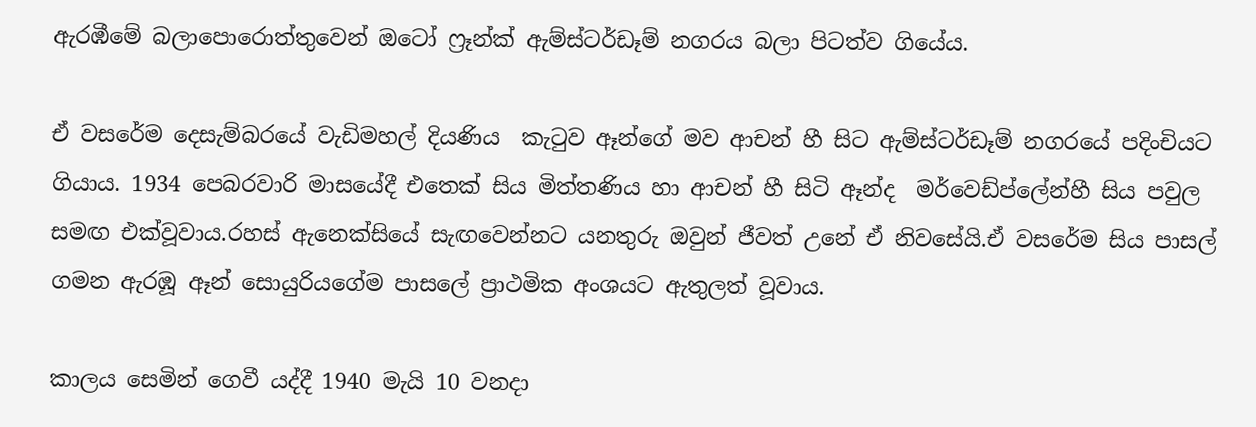ඇරඹීමේ බලාපොරොත්තුවෙන් ඔටෝ ෆ්‍රෑන්ක් ඇම්ස්ටර්ඩෑම් නගරය බලා පිටත්ව ගියේය.

ඒ වසරේම දෙසැම්බරයේ වැඩිමහල් දියණිය  කැටුව ඈන්ගේ මව ආචන් හී සිට ඇම්ස්ටර්ඩෑම් නගරයේ පදිංචියට ගියාය. 1934 පෙබරවාරි මාසයේදී එතෙක් සිය මිත්තණිය හා ආචන් හී සිටි ඈන්ද  මර්වෙඩ්ප්ලේන්හී සිය පවුල  සමඟ එක්වූවාය.රහස් ඇනෙක්සියේ සැඟවෙන්නට යනතුරු ඔවුන් ජීවත් උනේ ඒ නිවසේයි.ඒ වසරේම සිය පාසල් ගමන ඇරඹූ ඈන් සොයුරියගේම පාසලේ ප්‍රාථමික අංශයට ඇතුලත් වූවාය.

කාලය සෙමින් ගෙවී යද්දී 1940 මැයි 10 වනදා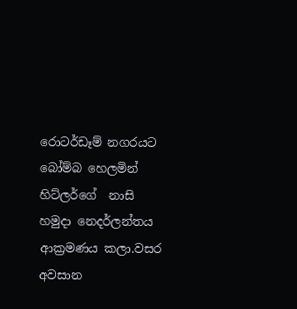රොටර්ඩෑම් නගරයට බෝම්බ හෙලමින් හිට්ලර්ගේ  නාසි හමුදා නෙදර්ලන්තය ආක්‍රමණය කලා.වසර අවසාන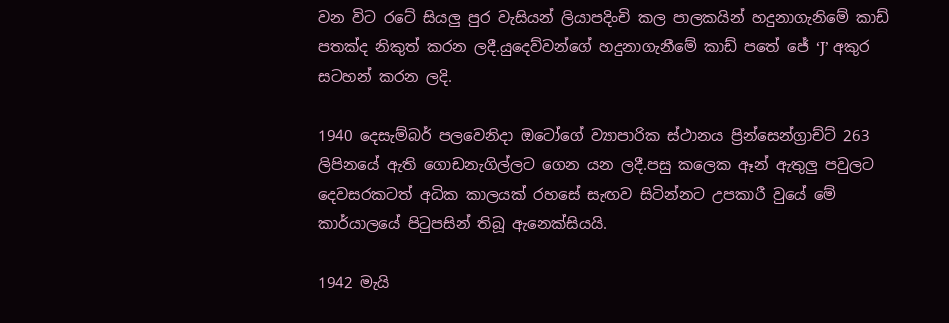වන විට රටේ සියලු පුර වැසියන් ලියාපදිංචි කල පාලකයින් හදුනාගැනිමේ කාඩ් පතක්ද නිකුත් කරන ලදී.යුදෙව්වන්ගේ හදුනාගැනීමේ කාඩ් පතේ ජේ ‘J’ අකුර සටහන් කරන ලදි.

1940 දෙසැම්බර් පලවෙනිදා ඔටෝගේ ව්‍යාපාරික ස්ථානය ප්‍රින්සෙන්ග්‍රාච්ට් 263 ලිපිනයේ ඇති ගොඩනැගිල්ලට ගෙන යන ලදී.පසු කලෙක ඈන් ඇතුලු පවුලට දෙවසරකටත් අධික කාලයක් රහසේ සැඟව සිටින්නට උපකාරී වුයේ මේ කාර්යාලයේ පිටුපසින් තිබූ ඇනෙක්සියයි.

1942 මැයි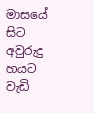මාසයේ සිට අවුරුදු හයට වැඩි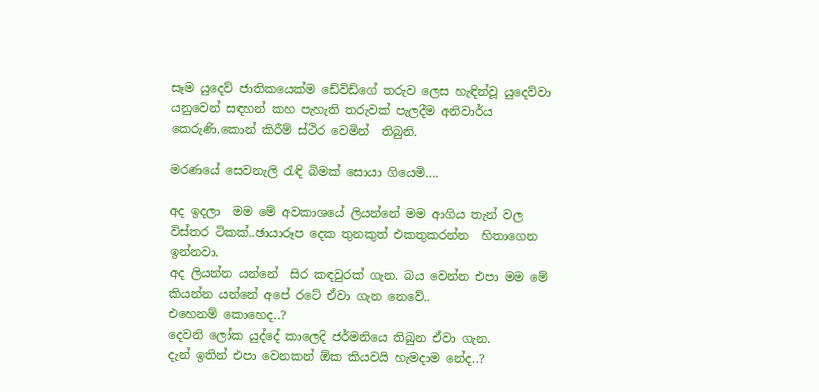සෑම යුදෙව් ජාතිකයෙක්ම ඩේවිඩ්ගේ තරුව ලෙස හැඳින්වූ යුදෙව්වා  යනුවෙන් සඳහන් කහ පැහැති තරුවක් පැලදීම අනිවාර්ය කෙරුණි.කොන් කිරීම් ස්ථිර වෙමින්  තිබුනි.

මරණයේ සෙවනැලි රැඳි බිමක් සොයා ගියෙමි….

අද ඉදලා  මම මේ අවකාශයේ ලියන්නේ මම ආගිය තැන් වල විස්තර ටිකක්..ඡායාරූප දෙක තුනකුත් එකතුකරන්න  හිතාගෙන ඉන්නවා.
අද ලියන්න යන්නේ  සිර කඳවුරක් ගැන. බය වෙන්න එපා මම මේ කියන්න යන්නේ අපේ රටේ ඒවා ගැන නෙවේ..
එහෙනම් කොහෙද..?
දෙවනි ලෝක යුද්දේ කාලෙදි ජර්මනියෙ තිබුන ඒවා ගැන.
දැන් ඉතින් එපා වෙනකන් ඕක කියවයි හැමදාම නේද..?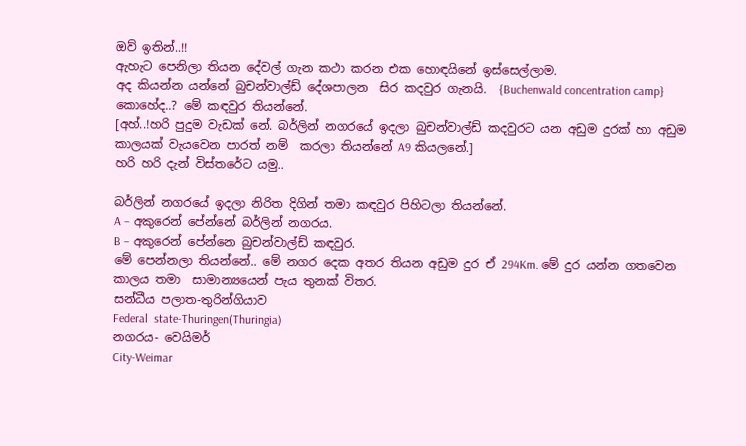ඔව් ඉතින්..!!
ඇහැට පෙනිලා තියන දේවල් ගැන කථා කරන එක හොඳයිනේ ඉස්සෙල්ලාම.
අද කියන්න යන්නේ බුචන්වාල්ඩ් දේශපාලන  සිර කදවුර ගැනයි.  {Buchenwald concentration camp}
කොහේද..? මේ කඳවුර තියන්නේ.
[අහ්..!හරි පුදුම වැඩක් නේ. බර්ලින් නගරයේ ඉදලා බුචන්වාල්ඩ් කදවුරට යන අඩුම දුරක් හා අඩුම කාලයක් වැයවෙන පාරත් නම්  කරලා තියන්නේ A9 කියලනේ.]
හරි හරි දැන් විස්තරේට යමු..

බර්ලින් නගරයේ ඉදලා නිරිත දිගින් තමා කඳවුර පිහිටලා තියන්නේ.
A – අකුරෙන් පේන්නේ බර්ලින් නගරය.
B – අකුරෙන් පේන්නෙ බුචන්වාල්ඩ් කඳවුර.
මේ පෙන්නලා තියන්නේ.. මේ නගර දෙක අතර තියන අඩුම දුර ඒ 294Km. මේ දුර යන්න ගතවෙන කාලය තමා  සාමාන්‍යයෙන් පැය තුනක් විතර.
සන්ධීය පලාත-තුරින්ගියාව
Federal  state-Thuringen(Thuringia)
නගරය- වෙයිමර්
City-Weimar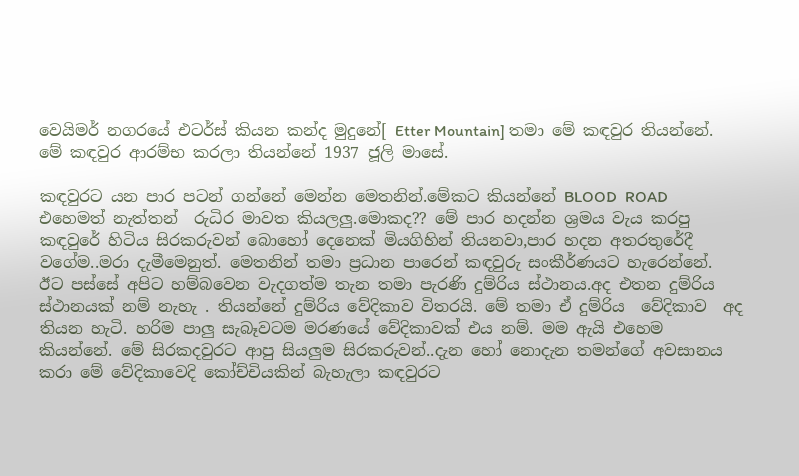වෙයිමර් නගරයේ එටර්ස් කියන කන්ද මුදුනේ[ Etter Mountain] තමා මේ කඳවුර තියන්නේ.
මේ කඳවුර ආරම්භ කරලා තියන්නේ 1937 ජූලි මාසේ.

කඳවුරට යන පාර පටන් ගන්නේ මෙන්න මෙතනින්.මේකට කියන්නේ BLOOD  ROAD  එහෙමත් නැත්තන්  රුධිර මාවත කියලලු.මොකද?? මේ පාර හදන්න ශ්‍රමය වැය කරපු කඳවුරේ හිටිය සිරකරුවන් බොහෝ දෙනෙක් මියගිහින් තියනවා,පාර හදන අතරතුරේදී වගේම..මරා දැමීමෙනුත්. මෙතනින් තමා ප්‍රධාන පාරෙන් කඳවුරු සංකීර්ණයට හැරෙන්නේ.
ඊට පස්සේ අපිට හම්බවෙන වැදගත්ම තැන තමා පැරණි දුම්රිය ස්ථානය.අද එතන දුම්රිය ස්ථානයක් නම් නැහැ . තියන්නේ දුම්රිය වේදිකාව විතරයි. මේ තමා ඒ දුම්රිය  වේදිකාව  අද තියන හැටි. හරිම පාලු සැබෑවටම මරණයේ වේදිකාවක් එය නම්. මම ඇයි එහෙම කියන්නේ. මේ සිරකදවුරට ආපු සියලුම සිරකරුවන්..දැන හෝ නොදැන තමන්ගේ අවසානය කරා මේ වේදිකාවෙදි කෝච්චියකින් බැහැලා කඳවුරට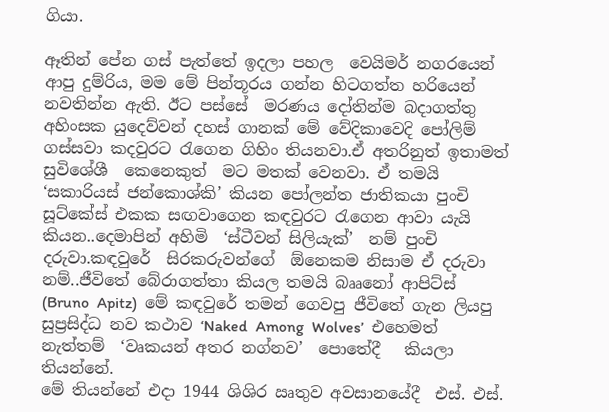ගියා.

ඈතින් පේන ගස් පැත්තේ ඉදලා පහල  වෙයිමර් නගරයෙන් ආපු දුම්රිය, මම මේ පින්තූරය ගන්න හිටගත්ත හරියෙන් නවතින්න ඇති. ඊට පස්සේ  මරණය දෝතින්ම බදාගත්තු අහිංසක යුදෙව්වන් දහස් ගානක් මේ වේදිකාවෙදි පෝලිම් ගස්සවා කදවුරට රැගෙන ගිහිං තියනවා.ඒ අතරිනුත් ඉතාමත් සුවිශේශී  කෙනෙකුත්  මට මතක් වෙනවා. ඒ තමයි ‘සකාරියස් ජන්කොශ්කි’ කියන පෝලන්ත ජාතිකයා පුංචි සූට්කේස් එකක සඟවාගෙන කඳවුරට රැගෙන ආවා යැයි  කියන..දෙමාපින් අහිමි  ‘ස්ටීවන් සිලියැක්’  නම් පුංචි දරුවා.කඳවුරේ  සිරකරුවන්ගේ  ඕනෙකම නිසාම ඒ දරුවා නම්..ජීවිතේ බේරාගත්තා කියල තමයි බෲනෝ ආපිට්ස්  (Bruno  Apitz)  මේ කඳවුරේ තමන් ගෙවපු ජීවිතේ ගැන ලියපු  සුප්‍රසිද්ධ නව කථාව ‘Naked  Among  Wolves’  එහෙමත් නැත්තම්  ‘වෘකයන් අතර නග්නව’  පොතේදී   කියලා  තියන්නේ.
මේ තියන්නේ එදා 1944 ශිශිර ඍතුව අවසානයේදී  එස්. එස්.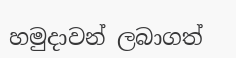හමුදාවන් ලබාගත්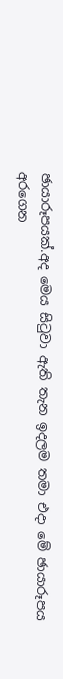ඡායාරූපයක්.අද මෙය සිටුවා ඇති තැන ඉදලම තමා එදා මේ ඡායාරූපය අරගෙන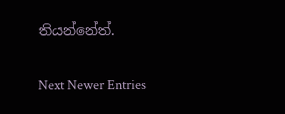තියන්නේත්.

Next Newer Entries